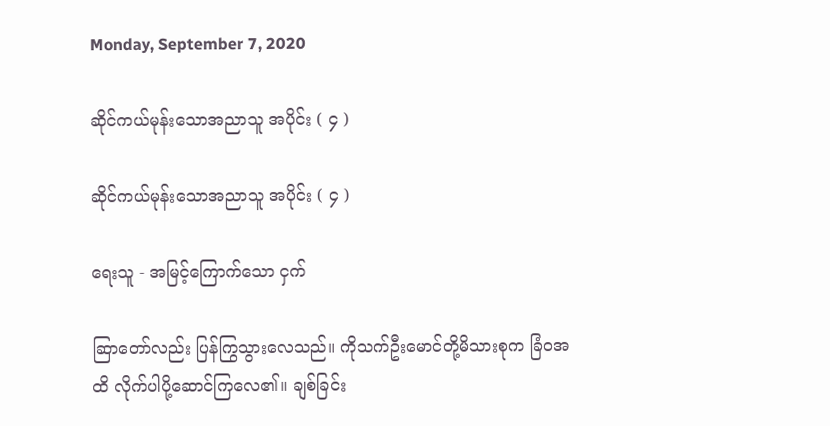Monday, September 7, 2020

ဆိုင်ကယ်မုန်းသောအညာသူ အပိုင်း ( ၄ )

ဆိုင်ကယ်မုန်းသောအညာသူ အပိုင်း ( ၄ )

ရေးသူ - အမြင့်ကြောက်သော ငှက်

ဆြာတော်လည်း ပြန်ကြွသွားလေသည်။ ကိုသက်ဦးမောင်တို့မိသားစုက ခြံဝအထိ လိုက်ပါပို့ဆောင်ကြလေ၏။ ချစ်ခြင်း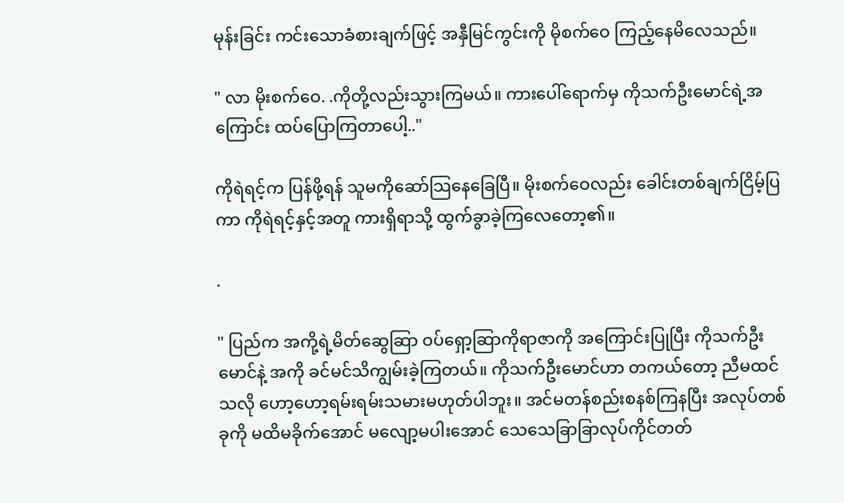မုန်းခြင်း ကင်းသောခံစားချက်ဖြင့် အနှီမြင်ကွင်းကို မိုစက်ဝေ ကြည့်နေမိလေသည်။

" လာ မိုးစက်ဝေ. .ကိုတို့လည်းသွားကြမယ်။ ကားပေါ်ရောက်မှ ကိုသက်ဦးမောင်ရဲ့အကြောင်း ထပ်ပြောကြတာပေါ့.."

ကိုရဲရင့်က ပြန်ဖို့ရန် သူမကိုဆော်သြနေခြေပြီ။ မိုးစက်ဝေလည်း ခေါင်းတစ်ချက်ငြိမ့်ပြကာ ကိုရဲရင့်နှင့်အတူ ကားရှိရာသို့ ထွက်ခွာခဲ့ကြလေတော့၏။

.

" ပြည်က အကို့ရဲ့မိတ်ဆွေဆြာ ဝပ်ရှော့ဆြာကိုရာဇာကို အကြောင်းပြုပြီး ကိုသက်ဦးမောင်နဲ့ အကို ခင်မင်သိကျွမ်းခဲ့ကြတယ်။ ကိုသက်ဦးမောင်ဟာ တကယ်တော့ ညီမထင်သလို ဟော့ဟော့ရမ်းရမ်းသမားမဟုတ်ပါဘူး။ အင်မတန်စည်းစနစ်ကြနပြီး အလုပ်တစ်ခုကို မထိမခိုက်အောင် မလျော့မပါးအောင် သေသေခြာခြာလုပ်ကိုင်တတ်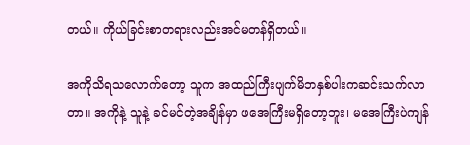တယ်။ ကိုယ်ခြင်းစာတရားလည်းအင်မတန်ရှိတယ်။

အကိုသိရသလောက်တော့ သူက အထည်ကြီးပျက်မိဘနှစ်ပါးကဆင်းသက်လာတာ။ အကိုနဲ့ သူနဲ့ ခင်မင်တဲ့အချိန်မှာ ဖအေကြီးမရှိတော့ဘူး၊ မအေကြီးပဲကျန်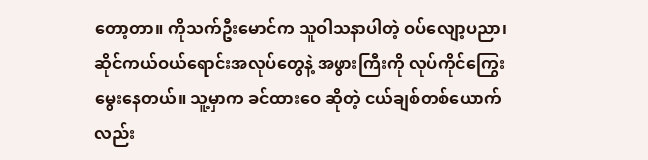တော့တာ။ ကိုသက်ဦးမောင်က သူဝါသနာပါတဲ့ ဝပ်လျော့ပညာ၊ ဆိုင်ကယ်ဝယ်ရောင်းအလုပ်တွေနဲ့ အဖွားကြီးကို လုပ်ကိုင်ကြွေးမွေးနေတယ်။ သူ့မှာက ခင်ထားဝေ ဆိုတဲ့ ငယ်ချစ်တစ်ယောက်လည်း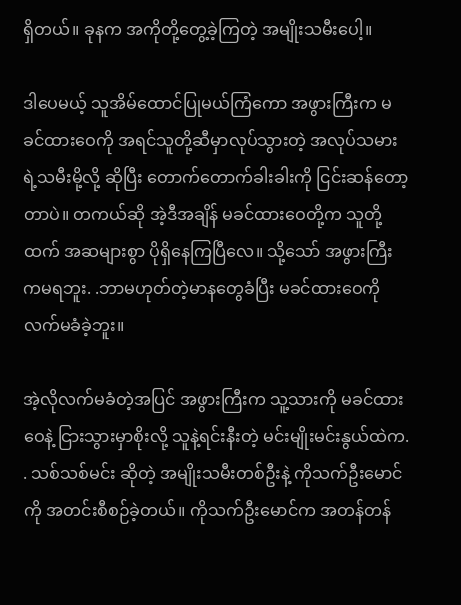ရှိတယ်။ ခုနက အကိုတို့တွေ့ခဲ့ကြတဲ့ အမျိုးသမီးပေါ့။

ဒါပေမယ့် သူအိမ်ထောင်ပြုမယ်ကြံကော အဖွားကြီးက မခင်ထားဝေကို အရင်သူတို့ဆီမှာလုပ်သွားတဲ့ အလုပ်သမားရဲ့သမီးမို့လို့ ဆိုပြီး တောက်တောက်ခါးခါးကို ငြင်းဆန်တော့တာပဲ။ တကယ်ဆို အဲ့ဒီအချိန် မခင်ထားဝေတို့က သူတို့ထက် အဆများစွာ ပိုရှိနေကြပြီလေ။ သို့သော် အဖွားကြီးကမရဘူး. .ဘာမဟုတ်တဲ့မာနတွေခံပြီး မခင်ထားဝေကို လက်မခံခဲ့ဘူး။

အဲ့လိုလက်မခံတဲ့အပြင် အဖွားကြီးက သူ့သားကို မခင်ထားဝေနဲ့ ငြားသွားမှာစိုးလို့ သူနဲ့ရင်းနီးတဲ့ မင်းမျိုးမင်းနွယ်ထဲက. . သစ်သစ်မင်း ဆိုတဲ့ အမျိုးသမီးတစ်ဦးနဲ့ ကိုသက်ဦးမောင်ကို အတင်းစီစဉ်ခဲ့တယ်။ ကိုသက်ဦးမောင်က အတန်တန်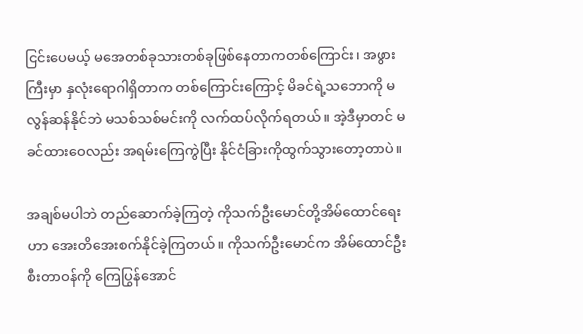ငြင်းပေမယ့် မအေတစ်ခုသားတစ်ခုဖြစ်နေတာကတစ်ကြောင်း၊ အဖွားကြီးမှာ နှလုံးရောဂါရှိတာက တစ်ကြောင်းကြောင့် မိခင်ရဲ့သဘောကို မလွန်ဆန်နိုင်ဘဲ မသစ်သစ်မင်းကို လက်ထပ်လိုက်ရတယ်။ အဲ့ဒီမှာတင် မခင်ထားဝေလည်း အရမ်းကြေကွဲပြီး နိုင်ငံခြားကိုထွက်သွားတော့တာပဲ။

အချစ်မပါဘဲ တည်ဆောက်ခဲ့ကြတဲ့ ကိုသက်ဦးမောင်တို့အိမ်ထောင်ရေးဟာ အေးတိအေးစက်နိုင်ခဲ့ကြတယ်။ ကိုသက်ဦးမောင်က အိမ်ထောင်ဦးစီးတာဝန်ကို ကြေပြွန်အောင်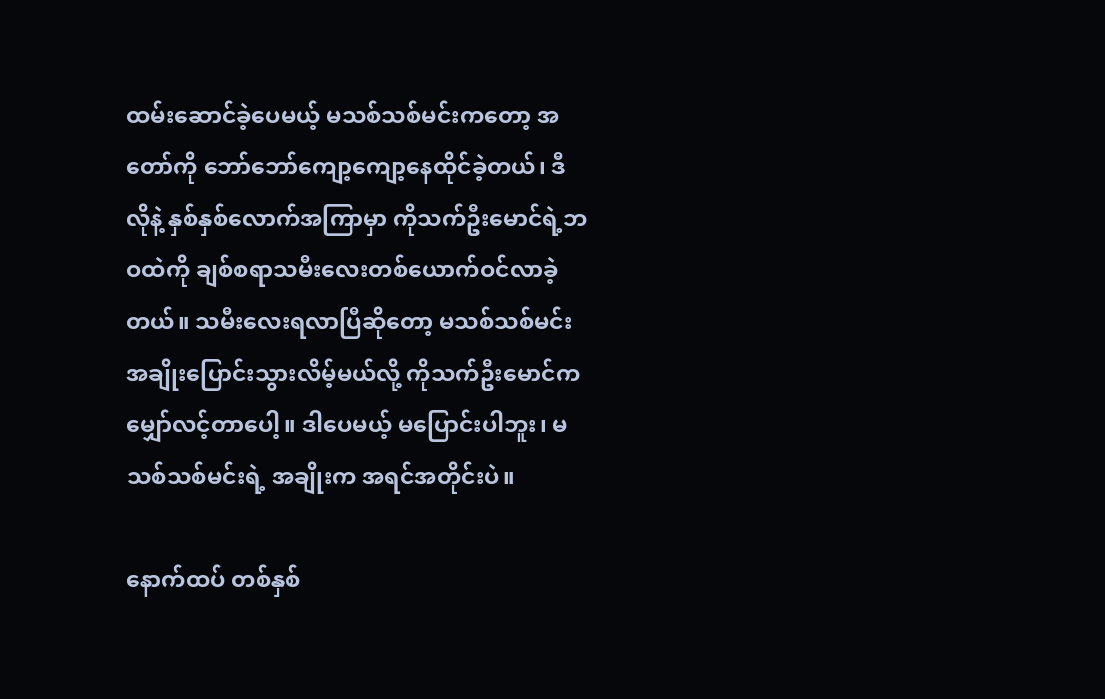ထမ်းဆောင်ခဲ့ပေမယ့် မသစ်သစ်မင်းကတော့ အတော်ကို ဘော်ဘော်ကျော့ကျော့နေထိုင်ခဲ့တယ်၊ ဒီလိုနဲ့ နှစ်နှစ်လောက်အကြာမှာ ကိုသက်ဦးမောင်ရဲ့ဘဝထဲကို ချစ်စရာသမီးလေးတစ်ယောက်ဝင်လာခဲ့တယ်။ သမီးလေးရလာပြီဆိုတော့ မသစ်သစ်မင်းအချိုးပြောင်းသွားလိမ့်မယ်လို့ ကိုသက်ဦးမောင်က မျှော်လင့်တာပေါ့။ ဒါပေမယ့် မပြောင်းပါဘူး၊ မသစ်သစ်မင်းရဲ့ အချိုးက အရင်အတိုင်းပဲ။

နောက်ထပ် တစ်နှစ်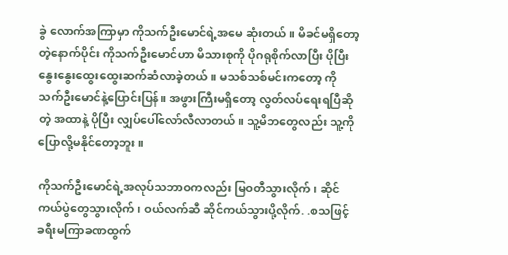ခွဲ လောက်အကြာမှာ ကိုသက်ဦးမောင်ရဲ့အမေ ဆုံးတယ်။ မိခင်မရှိတော့တဲ့နောက်ပိုင်း ကိုသက်ဦးမောင်ဟာ မိသားစုကို ပိုဂရုစိုက်လာပြီး ပိုပြီးနွေးနွေးထွေးထွေးဆက်ဆံလာခဲ့တယ်။ မသစ်သစ်မင်းကတော့ ကိုသက်ဦးမောင်နဲ့ပြောင်းပြန်။ အဖွားကြီးမရှိတော့ လွတ်လပ်ရေးရပြီဆိုတဲ့ အထာနဲ့ ပိုပြီး လျှပ်ပေါ်လော်လီလာတယ်။ သူ့မိဘတွေလည်း သူ့ကို ပြောလို့မနိုင်တော့ဘူး။

ကိုသက်ဦးမောင်ရဲ့အလုပ်သဘာဝကလည်း မြဝတီသွားလိုက်၊ ဆိုင်ကယ်ပွဲတွေသွားလိုက်၊ ဝယ်လက်ဆီ ဆိုင်ကယ်သွားပို့လိုက်. .စသဖြင့် ခရီးမကြာခဏထွက်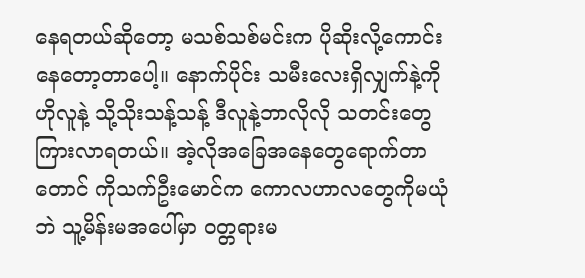နေရတယ်ဆိုတော့ မသစ်သစ်မင်းက ပိုဆိုးလို့ကောင်းနေတော့တာပေါ့။ နောက်ပိုင်း သမီးလေးရှိလျှက်နဲ့ကို ဟိုလူနဲ့ သို့သိုးသန့်သန့် ဒီလူနဲ့ဘာလိုလို သတင်းတွေ ကြားလာရတယ်။ အဲ့လိုအခြေအနေတွေရောက်တာတောင် ကိုသက်ဦးမောင်က ကောလဟာလတွေကိုမယုံဘဲ သူ့မိန်းမအပေါ်မှာ ဝတ္တရားမ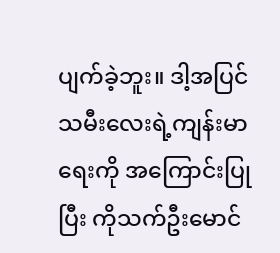ပျက်ခဲ့ဘူး။ ဒါ့အပြင် သမီးလေးရဲ့ကျန်းမာရေးကို အကြောင်းပြုပြီး ကိုသက်ဦးမောင်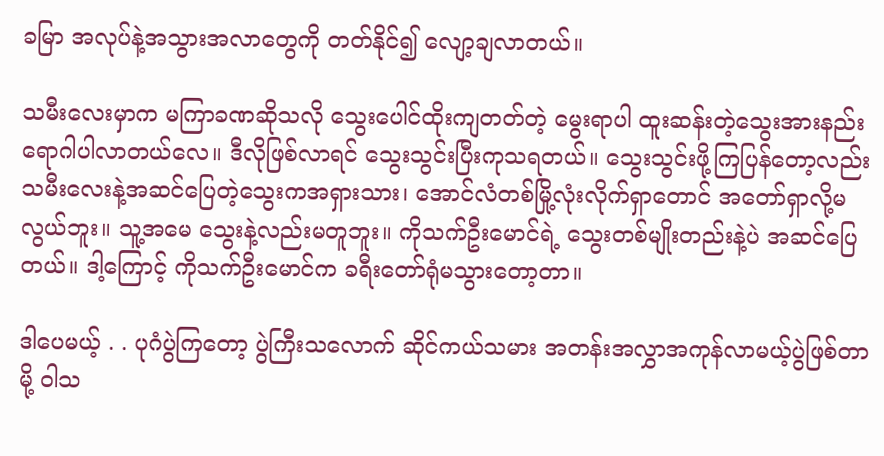ခမြာ အလုပ်နဲ့အသွားအလာတွေကို တတ်နိုင်၍ လျော့ချလာတယ်။

သမီးလေးမှာက မကြာခဏဆိုသလို သွေးပေါင်ထိုးကျတတ်တဲ့ မွေးရာပါ ထူးဆန်းတဲ့သွေးအားနည်းရောဂါပါလာတယ်လေ။ ဒီလိုဖြစ်လာရင် သွေးသွင်းပြီးကုသရတယ်။ သွေးသွင်းဖို့ကြပြန်တော့လည်း သမီးလေးနဲ့အဆင်ပြေတဲ့သွေးကအရှားသား၊ အောင်လံတစ်မြို့လုံးလိုက်ရှာတောင် အတော်ရှာလို့မလွယ်ဘူး။ သူ့အမေ သွေးနဲ့လည်းမတူဘူး။ ကိုသက်ဦးမောင်ရဲ့ သွေးတစ်မျိုးတည်းနဲ့ပဲ အဆင်ပြေတယ်။ ဒါ့ကြောင့် ကိုသက်ဦးမောင်က ခရီးတော်ရုံမသွားတော့တာ။

ဒါပေမယ့် . . ပုဂံပွဲကြတော့ ပွဲကြီးသလောက် ဆိုင်ကယ်သမား အတန်းအလွှာအကုန်လာမယ့်ပွဲဖြစ်တာမို့ ဝါသ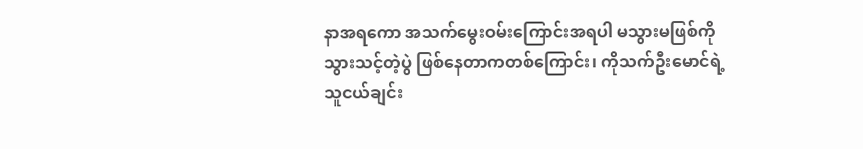နာအရကော အသက်မွေးဝမ်းကြောင်းအရပါ မသွားမဖြစ်ကို သွားသင့်တဲ့ပွဲ ဖြစ်နေတာကတစ်ကြောင်း၊ ကိုသက်ဦးမောင်ရဲ့သူငယ်ချင်း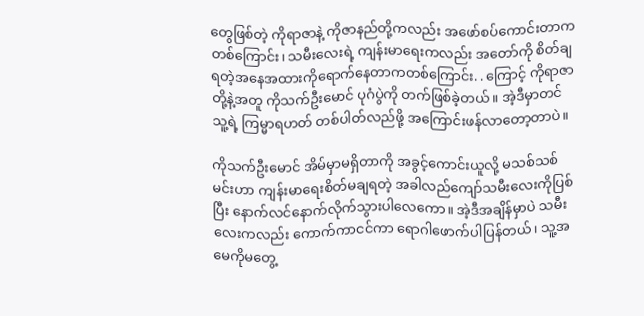တွေဖြစ်တဲ့ ကိုရာဇာနဲ့ ကိုဇာနည်တို့ကလည်း အဖော်စပ်ကောင်းတာကတစ်ကြောင်း၊ သမီးလေးရဲ့ ကျန်းမာရေးကလည်း အတော်ကို စိတ်ချရတဲ့အနေအထားကိုရောက်နေတာကတစ်ကြောင်း. . ကြောင့် ကိုရာဇာတို့နဲ့အတူ ကိုသက်ဦးမောင် ပုဂံပွဲကို တက်ဖြစ်ခဲ့တယ်။ အဲ့ဒီမှာတင် သူ့ရဲ့ ကြမ္မာရဟတ် တစ်ပါတ်လည်ဖို့ အကြောင်းဖန်လာတော့တာပဲ။

ကိုသက်ဦးမောင် အိမ်မှာမရှိတာကို အခွင့်ကောင်းယူလို့ မသစ်သစ်မင်းဟာ ကျန်းမာရေးစိတ်မချရတဲ့ အခါလည်ကျော်သမီးလေးကိုပြစ်ပြီး နောက်လင်နောက်လိုက်သွားပါလေကော။ အဲ့ဒီအချိန်မှာပဲ သမီးလေးကလည်း ကောက်ကာငင်ကာ ရောဂါဖောက်ပါပြန်တယ်၊ သူ့အမေကိုမတွေ့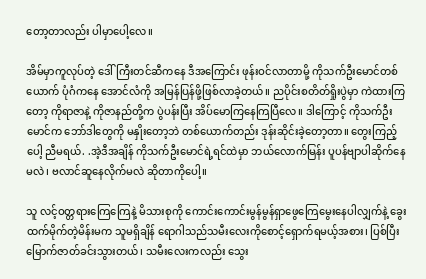တော့တာလည်း ပါမှာပေါ့လေ။

အိမ်မှာကူလုပ်တဲ့ ဒေါ်ကြီးတင်ဆီကနေ ဒီအကြောင်း ဖုန်းဝင်လာတာမို့ ကိုသက်ဦးမောင်တစ်ယောက် ပုံဂံကနေ အောင်လံကို အမြန်ပြန်ဖို့ဖြစ်လာခဲ့တယ်။ ညပိုင်းစတိတ်ရှိုးပွဲမှာ ကဲထားကြတော့ ကိုရာဇာနဲ့ ကိုဇာနည်တို့က ပွဲပန်းပြီး အိပ်မောကြနေကြပြီလေ။ ဒါကြောင့် ကိုသက်ဦးမောင်က ဘော်ဒါတွေကို မနှိုးတော့ဘဲ တစ်ယောက်တည်း ဒုန်းဆိုင်းခဲ့တော့တာ။ တွေးကြည့်ပေါ့ ညီမရယ်. .အဲ့ဒီအချိန် ကိုသက်ဦးမောင်ရဲ့ရင်ထဲမှာ ဘယ်လောက်မြန်း ပူပန်ဗျာပါဆိုက်နေမလဲ၊ ဗလာင်ဆူနေလိုက်မလဲ ဆိုတာကိုပေါ့။

သူ လင့်ဝတ္တရားကြေကြေနဲ့ မိသားစုကို ကောင်းကောင်းမွန်မွန်ရှာဖွေကြေမွေးနေပါလျှက်နဲ့ ခွေးထက်မိုက်တဲ့မိန်းမက သူမရှိချိန် ရောဂါသည်သမီးလေးကိုစောင့်ရှောက်ရမယ့်အစား၊ ပြစ်ပြီး မြောက်ဇာတ်ခင်းသွားတယ်၊ သမီးလေးကလည်း သွေး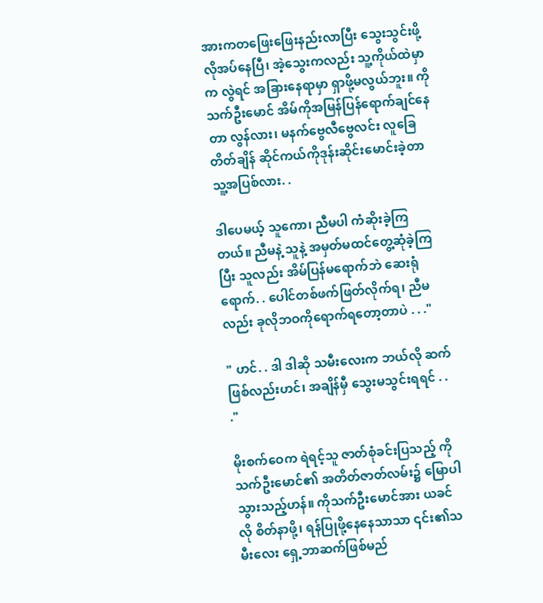အားကတဖြေးဖြေးနည်းလာပြီး သွေးသွင်းဖို့လိုအပ်နေပြီ၊ အဲ့သွေးကလည်း သူ့ကိုယ်ထဲမှာက လွဲရင် အခြားနေရာမှာ ရှာဖို့မလွယ်ဘူး။ ကိုသက်ဦးမောင် အိမ်ကိုအမြန်ပြန်ရောက်ချင်နေတာ လွန်လား၊ မနက်ဗွေလီဗွေလင်း လူခြေတိတ်ချိန် ဆိုင်ကယ်ကိုဒုန်းဆိုင်းမောင်းခဲ့တာ သူ့အပြစ်လား. .

ဒါပေမယ့် သူကော၊ ညီမပါ ကံဆိုးခဲ့ကြတယ်။ ညီမနဲ့ သူနဲ့ အမှတ်မထင်တွေ့ဆုံခဲ့ကြပြီး သူလည်း အိမ်ပြန်မရောက်ဘဲ ဆေးရုံရောက်. . ပေါင်တစ်ဖက်ဖြတ်လိုက်ရ၊ ညီမလည်း ခုလိုဘဝကိုရောက်ရတော့တာပဲ . . ."

" ဟင်. . ဒါ ဒါဆို သမီးလေးက ဘယ်လို ဆက်ဖြစ်လည်းဟင်၊ အချိန်မှီ သွေးမသွင်းရရင် . . ."

မိုးစက်ဝေက ရဲရင့်သူ ဇာတ်စုံခင်းပြသည့် ကိုသက်ဦးမောင်၏ အတိတ်ဇာတ်လမ်း၌ မြောပါသွားသည့်ဟန်။ ကိုသက်ဦးမောင်အား ယခင်လို စိတ်နာဖို့၊ ရန်ပြုဖို့နေနေသာသာ ၎င်း၏သမီးလေး ရှေ့ဘာဆက်ဖြစ်မည်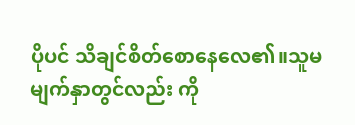ပိုပင် သိချင်စိတ်စောနေလေ၏။သူမ မျက်နှာတွင်လည်း ကို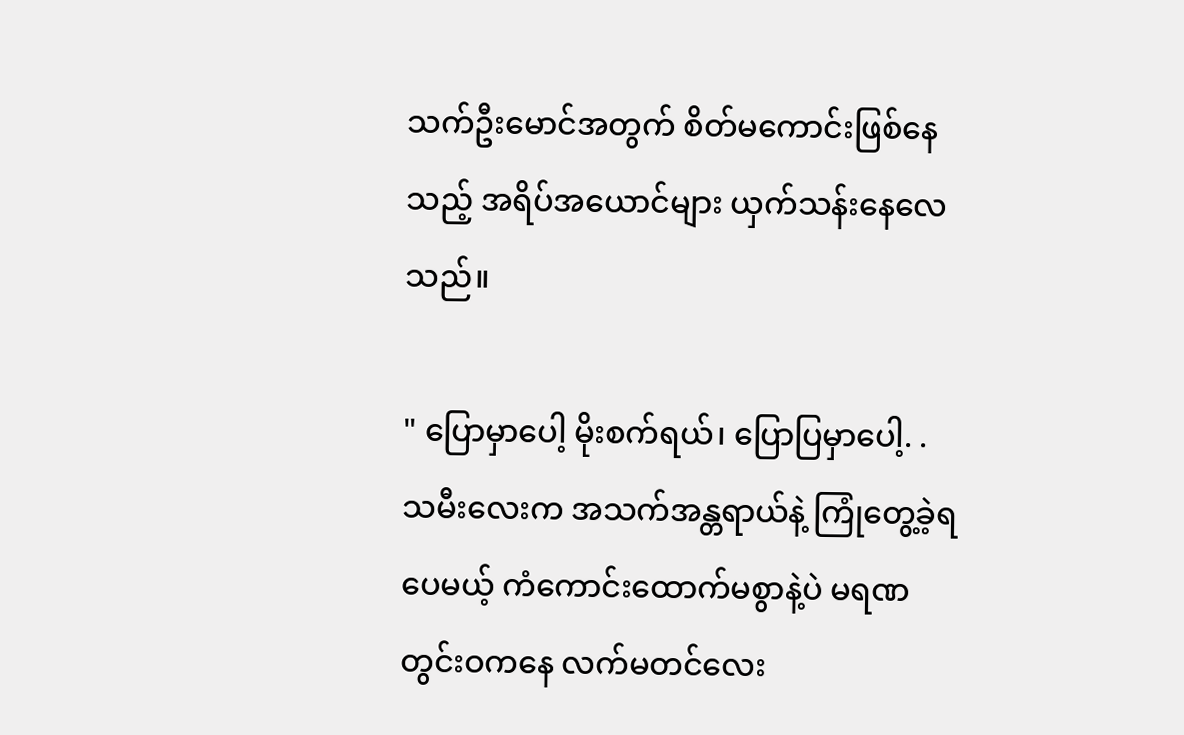သက်ဦးမောင်အတွက် စိတ်မကောင်းဖြစ်နေသည့် အရိပ်အယောင်များ ယှက်သန်းနေလေသည်။

" ပြောမှာပေါ့ မိုးစက်ရယ်၊ ပြောပြမှာပေါ့. . သမီးလေးက အသက်အန္တရာယ်နဲ့ ကြုံတွေ့ခဲ့ရပေမယ့် ကံကောင်းထောက်မစွာနဲ့ပဲ မရဏတွင်းဝကနေ လက်မတင်လေး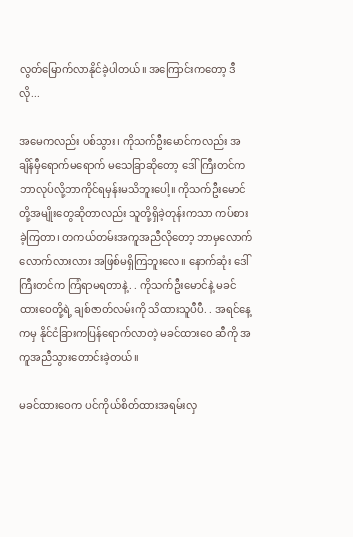လွတ်မြောက်လာနိုင်ခဲ့ပါတယ်။ အကြောင်းကတော့ ဒီလို...

အမေကလည်း ပစ်သွား၊ ကိုသက်ဦးမောင်ကလည်း အချိန်မှီရောက်မရောက် မသေခြာဆိုတော့ ဒေါ်ကြီးတင်က ဘာလုပ်လို့ဘာကိုင်ရမှန်းမသိဘူးပေါ့။ ကိုသက်ဦးမောင်တို့အမျိုးတွေဆိုတာလည်း သူတို့ရှိခဲ့တုန်းကသာ ကပ်စားခဲ့ကြတာ၊ တကယ်တမ်းအကူအညီလိုတော့ ဘာမှလောက်လောက်လားလား အဖြစ်မရှိကြဘူးလေ။ နောက်ဆုံး ဒေါ်ကြီးတင်က ကြံရာမရတာနဲ့. . ကိုသက်ဦးမောင်နဲ့ မခင်ထားဝေတို့ရဲ့ ချစ်ဇာတ်လမ်းကို သိထားသူပီပီ. . အရင်နေ့ကမှ နိုင်ငံခြားကပြန်ရောက်လာတဲ့ မခင်ထားဝေ ဆီကို အကူအညီသွားတောင်းခဲ့တယ်။

မခင်ထားဝေက ပင်ကိုယ်စိတ်ထားအရမ်းလှ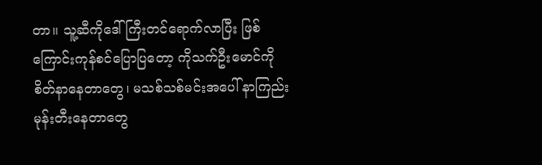တာ။ သူ့ဆီကိုဒေါ်ကြီးတင်ရောက်လာပြီး ဖြစ်ကြောင်းကုန်စင်ပြောပြတော့ ကိုသက်ဦးမောင်ကို စိတ်နာနေတာတွေ၊ မသစ်သစ်မင်းအပေါ် နာကြည်းမုန်းတီးနေတာတွေ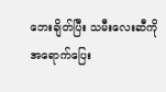ဘေးချိတ်ပြီး သမီးလေးဆီကို အရောက်ပြေး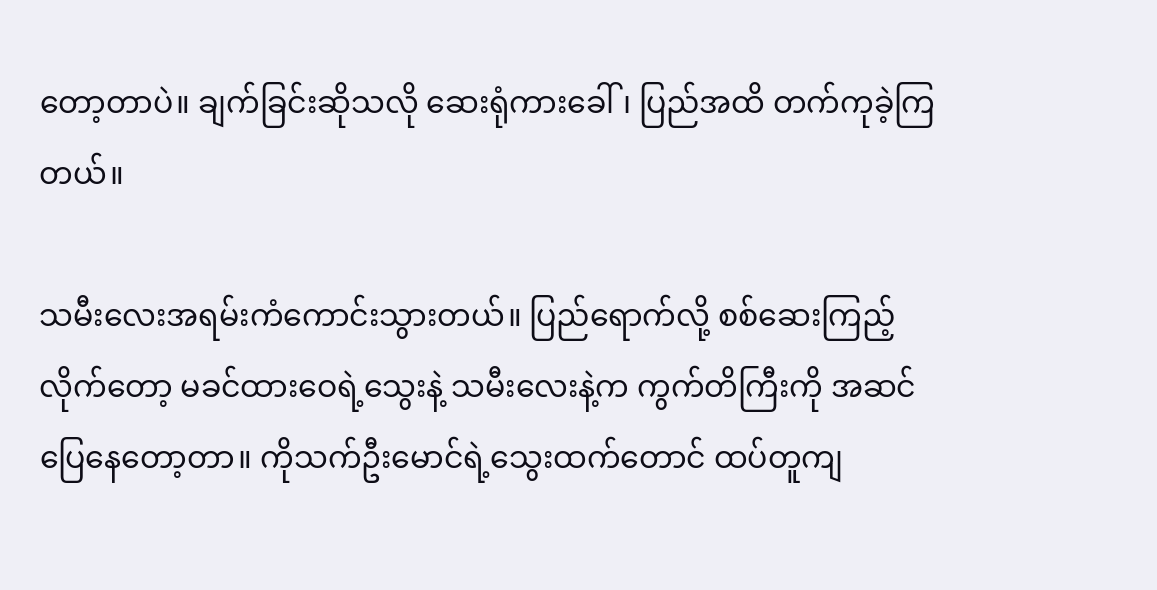တော့တာပဲ။ ချက်ခြင်းဆိုသလို ဆေးရုံကားခေါ်၊ ပြည်အထိ တက်ကုခဲ့ကြတယ်။

သမီးလေးအရမ်းကံကောင်းသွားတယ်။ ပြည်ရောက်လို့ စစ်ဆေးကြည့်လိုက်တော့ မခင်ထားဝေရဲ့သွေးနဲ့ သမီးလေးနဲ့က ကွက်တိကြီးကို အဆင်ပြေနေတော့တာ။ ကိုသက်ဦးမောင်ရဲ့သွေးထက်တောင် ထပ်တူကျ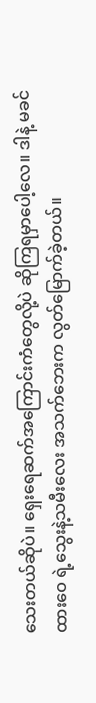သေးတယ်ဆိုပဲ။ ရှေးရေဆက်အကြောင်းကံတွေလို့ပဲ ဆိုကြရမှာပေါ့လေ။ ဒါနဲ့ မခင်ထားဝေ ရဲ့သွေးနဲ့သမီးလေး အသက်ဘေးက လွတ်မြောက်ခဲ့တယ်။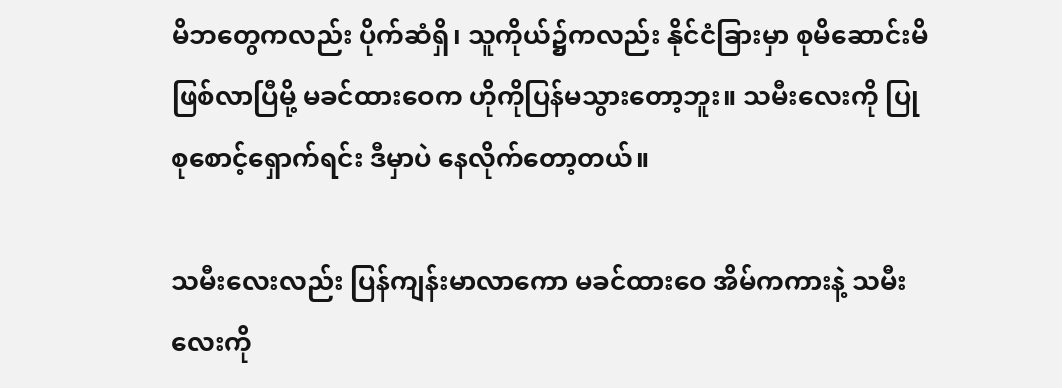မိဘတွေကလည်း ပိုက်ဆံရှိ၊ သူကိုယ်၌ကလည်း နိုင်ငံခြားမှာ စုမိဆောင်းမိဖြစ်လာပြီမို့ မခင်ထားဝေက ဟိုကိုပြန်မသွားတော့ဘူး။ သမီးလေးကို ပြုစုစောင့်ရှောက်ရင်း ဒီမှာပဲ နေလိုက်တော့တယ်။

သမီးလေးလည်း ပြန်ကျန်းမာလာကော မခင်ထားဝေ အိမ်ကကားနဲ့ သမီးလေးကို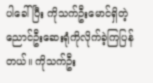ပါခေါ်ပြီး ကိုသက်ဦးမောင်ရှိတဲ့ ညောင်ဦးဆေးရုံကိုလိုက်ခဲ့ကြပြန်တယ်။ ကိုသက်ဦး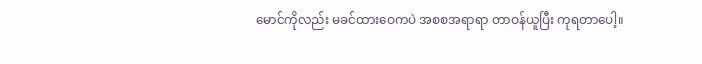မောင်ကိုလည်း မခင်ထားဝေကပဲ အစစအရာရာ တာဝန်ယူပြီး ကုရတာပေါ့။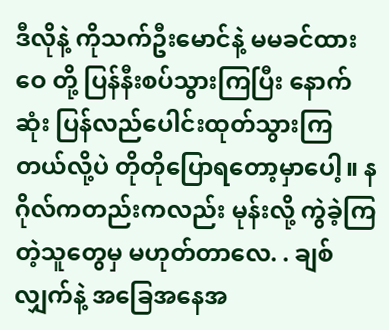ဒီလိုနဲ့ ကိုသက်ဦးမောင်နဲ့ မမခင်ထားဝေ တို့ ပြန်နီးစပ်သွားကြပြီး နောက်ဆုံး ပြန်လည်ပေါင်းထုတ်သွားကြတယ်လို့ပဲ တိုတိုပြောရတော့မှာပေါ့။ နဂိုလ်ကတည်းကလည်း မုန်းလို့ ကွဲခဲ့ကြတဲ့သူတွေမှ မဟုတ်တာလေ. . ချစ်လျှက်နဲ့ အခြေအနေအ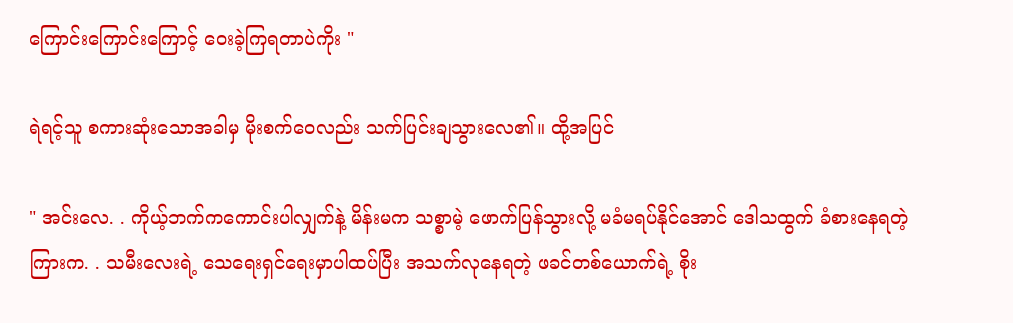ကြောင်းကြောင်းကြောင့် ဝေးခဲ့ကြရတာပဲကိုး "

ရဲရင့်သူ စကားဆုံးသောအခါမှ မိုးစက်ဝေလည်း သက်ပြင်းချသွားလေ၏။ ထို့အပြင်

" အင်းလေ. . ကိုယ့်ဘက်ကကောင်းပါလျှက်နဲ့ မိန်းမက သစ္စာမဲ့ ဖောက်ပြန်သွားလို့ မခံမရပ်နိုင်အောင် ဒေါသထွက် ခံစားနေရတဲ့ကြားက. . သမီးလေးရဲ့ သေရေးရှင်ရေးမှာပါထပ်ပြီး အသက်လုနေရတဲ့ ဖခင်တစ်ယောက်ရဲ့ စိုး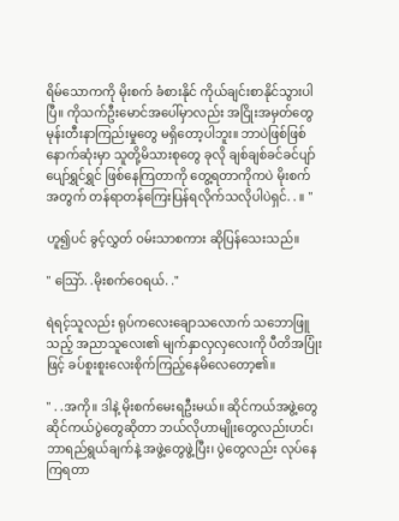ရိမ်သောကကို မိုးစက် ခံစားနိုင် ကိုယ်ချင်းစာနိုင်သွားပါပြီ။ ကိုသက်ဦးမောင်အပေါ်မှာလည်း အငြိုးအမှတ်တွေ မုန်းတီးနာကြည်းမှုတွေ မရှိတော့ပါဘူး။ ဘာပဲဖြစ်ဖြစ် နောက်ဆုံးမှာ သူတို့မိသားစုတွေ ခုလို ချစ်ချစ်ခင်ခင်ပျာ်ပျော်ရွှင်ရွှင် ဖြစ်နေကြတာကို တွေ့ရတာကိုကပဲ မိုးစက်အတွက် တန်ရာတန်ကြေးပြန်ရလိုက်သလိုပါပဲရှင်. . ။ "

ဟူ၍ပင် ခွင့်လွှတ် ဝမ်းသာစကား ဆိုပြန်သေးသည်။

" သြော်. .မိုးစက်ဝေရယ်. ."

ရဲရင့်သူလည်း ရုပ်ကလေးချောသလောက် သဘောဖြူသည့် အညာသူလေး၏ မျက်နှာလှလှလေးကို ပီတိအပြုံးဖြင့် ခပ်စူးစူးလေးစိုက်ကြည့်နေမိလေတော့၏။

" . .အကို။ ဒါနဲ့ မိုးစက်မေးရဦးမယ်။ ဆိုင်ကယ်အဖွဲ့တွေ ဆိုင်ကယ်ပွဲတွေဆိုတာ ဘယ်လိုဟာမျိုးတွေလည်းဟင်၊ ဘာရည်ရွယ်ချက်နဲ့ အဖွဲ့တွေဖွဲ့ပြီး၊ ပွဲတွေလည်း လုပ်နေကြရတာ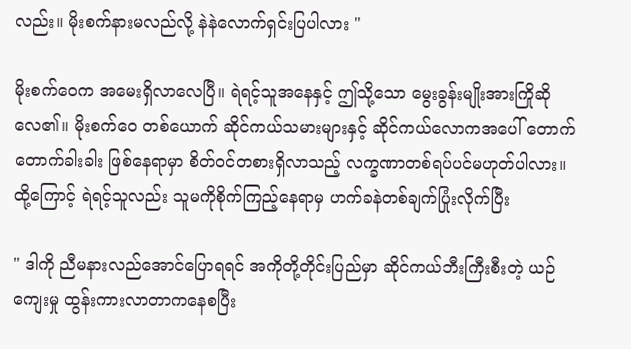လည်း။ မိုးစက်နားမလည်လို့ နဲနဲလောက်ရှင်းပြပါလား "

မိုးစက်ဝေက အမေးရှိလာလေပြီ။ ရဲရင့်သူအနေနှင့် ဤသို့သော မွေးခွန်းမျိုးအားကြိုဆိုလေ၏။ မိုးစက်ဝေ တစ်ယောက် ဆိုင်ကယ်သမားများနှင့် ဆိုင်ကယ်လောကအပေါ် တောက်တောက်ခါးခါး ဖြစ်နေရာမှာ စိတ်ဝင်တစားရှိလာသည့် လက္ခဏာတစ်ရပ်ပင်မဟုတ်ပါလား။ ထို့ကြောင့် ရဲရင့်သူလည်း သူမကိုစိုက်ကြည့်နေရာမှ ဟက်ခနဲတစ်ချက်ပြုံးလိုက်ပြီး

" ဒါကို ညီမနားလည်အောင်ပြောရရင် အကိုတို့တိုင်းပြည်မှာ ဆိုင်ကယ်ဘီးကြီးစီးတဲ့ ယဉ်ကျေးမှု ထွန်းကားလာတာကနေစပြီး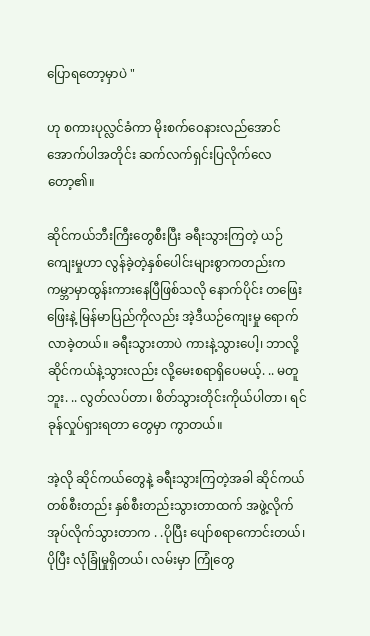ပြောရတော့မှာပဲ "

ဟု စကားပုလ္လင်ခံကာ မိုးစက်ဝေနားလည်အောင် အောက်ပါအတိုင်း ဆက်လက်ရှင်းပြလိုက်လေတော့၏။

ဆိုင်ကယ်ဘီးကြီးတွေစီးပြီး ခရီးသွားကြတဲ့ ယဉ်ကျေးမှုဟာ လွန်ခဲ့တဲ့နှစ်ပေါင်းများစွာကတည်းက ကမ္ဘာမှာထွန်းကားနေပြီဖြစ်သလို နောက်ပိုင်း တဖြေးဖြေးနဲ့ မြန်မာပြည်ကိုလည်း အဲ့ဒီယဉ်ကျေးမှု ရောက်လာခဲ့တယ်။ ခရီးသွားတာပဲ ကားနဲ့သွားပေါ့၊ ဘာလို့ ဆိုင်ကယ်နဲ့သွားလည်း လို့မေးစရာရှိပေမယ့်. .. မတူဘူး. .. လွတ်လပ်တာ၊ စိတ်သွားတိုင်းကိုယ်ပါတာ၊ ရင်ခုန်လှုပ်ရှားရတာ တွေမှာ ကွာတယ်။

အဲ့လို ဆိုင်ကယ်တွေနဲ့ ခရီးသွားကြတဲ့အခါ ဆိုင်ကယ်တစ်စီးတည်း နှစ်စီးတည်းသွားတာထက် အဖွဲ့လိုက် အုပ်လိုက်သွားတာက . .ပိုပြီး ပျော်စရာကောင်းတယ်၊ ပိုပြီး လုံခြုံမှုရှိတယ်၊ လမ်းမှာ ကြုံတွေ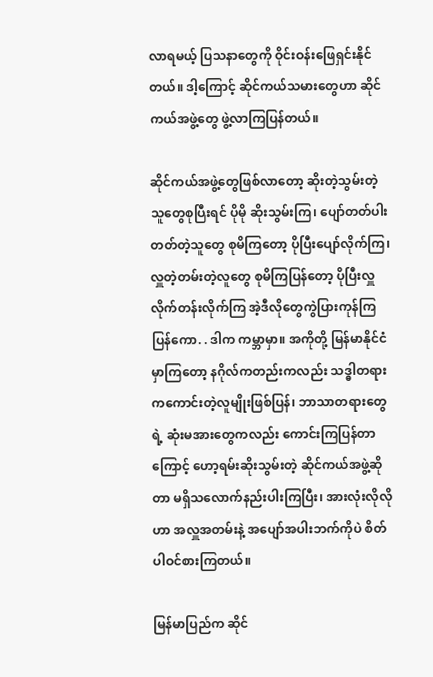လာရမယ့် ပြသနာတွေကို ဝိုင်းဝန်းဖြေရှင်းနိုင်တယ်။ ဒါ့ကြောင့် ဆိုင်ကယ်သမားတွေဟာ ဆိုင်ကယ်အဖွဲ့တွေ ဖွဲ့လာကြပြန်တယ်။

ဆိုင်ကယ်အဖွဲ့တွေဖြစ်လာတော့ ဆိုးတဲ့သွမ်းတဲ့ သူတွေစုပြီးရင် ပိုမို ဆိုးသွမ်းကြ၊ ပျော်တတ်ပါးတတ်တဲ့သူတွေ စုမိကြတော့ ပိုပြီးပျော်လိုက်ကြ၊ လှူတဲ့တမ်းတဲ့လူတွေ စုမိကြပြန်တော့ ပိုပြီးလှူလိုက်တန်းလိုက်ကြ အဲ့ဒီလိုတွေကွဲပြားကုန်ကြပြန်ကော. . ဒါက ကမ္ဘာမှာ။ အကိုတို့ မြန်မာနိုင်ငံမှာကြတော့ နဂိုလ်ကတည်းကလည်း သဒ္ဓါတရားကကောင်းတဲ့လူမျိုးဖြစ်ပြန်၊ ဘာသာတရားတွေရဲ့ ဆုံးမအားတွေကလည်း ကောင်းကြပြန်တာကြောင့် ဟော့ရမ်းဆိုးသွမ်းတဲ့ ဆိုင်ကယ်အဖွဲ့ဆိုတာ မရှိသလောက်နည်းပါးကြပြီး၊ အားလုံးလိုလိုဟာ အလှူအတမ်းနဲ့ အပျော်အပါးဘက်ကိုပဲ စိတ်ပါဝင်စားကြတယ်။

မြန်မာပြည်က ဆိုင်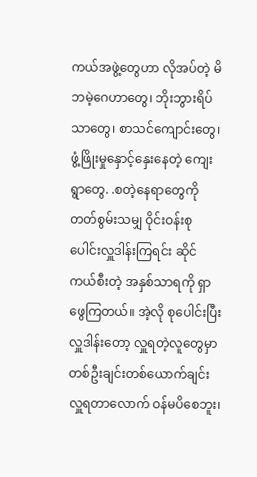ကယ်အဖွဲ့တွေဟာ လိုအပ်တဲ့ မိဘမဲ့ဂေဟာတွေ၊ ဘိုးဘွားရိပ်သာတွေ၊ စာသင်ကျောင်းတွေ၊ ဖွံ့ဖြိုးမှုနှောင့်နှေးနေတဲ့ ကျေးရွာတွေ. .စတဲ့နေရာတွေကို တတ်စွမ်းသမျှ ဝိုင်းဝန်းစုပေါင်းလှူဒါန်းကြရင်း ဆိုင်ကယ်စီးတဲ့ အနှစ်သာရကို ရှာဖွေကြတယ်။ အဲ့လို စုပေါင်းပြီးလှူဒါန်းတော့ လှူရတဲ့လူတွေမှာ တစ်ဦးချင်းတစ်ယောက်ချင်း လှူရတာလောက် ဝန်မပိစေဘူး၊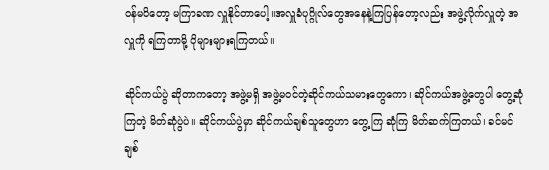ဝန်မပိတော့ မကြာခဏ လှူနိုင်တာပေါ့။အလှူခံပုဂ္ဂိုလ်တွေအနေနဲ့ကြပြန်တော့လည်း အဖွဲ့လိုက်လှူတဲ့ အလှူကို ရကြတာမို့ ပိုများများရကြတယ်။

ဆိုင်ကယ်ပွဲ ဆိုတာကတော့ အဖွဲ့မရှိ အဖွဲ့မဝင်တဲ့ဆိုင်ကယ်သမားတွေကော၊ ဆိုင်ကယ်အဖွဲ့တွေပါ တွေ့ဆုံကြတဲ့ မိတ်ဆုံပွဲပဲ။ ဆိုင်ကယ်ပွဲမှာ ဆိုင်ကယ်ချစ်သူတွေဟာ တွေ့ကြ ဆုံကြ မိတ်ဆက်ကြတယ်၊ ခင်မင်ချစ်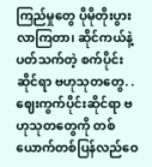ကြည်မှုတွေ ပိုမိုတိုးပွားလာကြတာ၊ ဆိုင်ကယ်နဲ့ ပတ်သက်တဲ့ စက်ပိုင်းဆိုင်ရာ ဗဟုသုတတွေ. .ဈေးကွက်ပိုင်းဆိုင်ရာ ဗဟုသုတတွေကို တစ်ယောက်တစ်ပြန်လည်ဝေ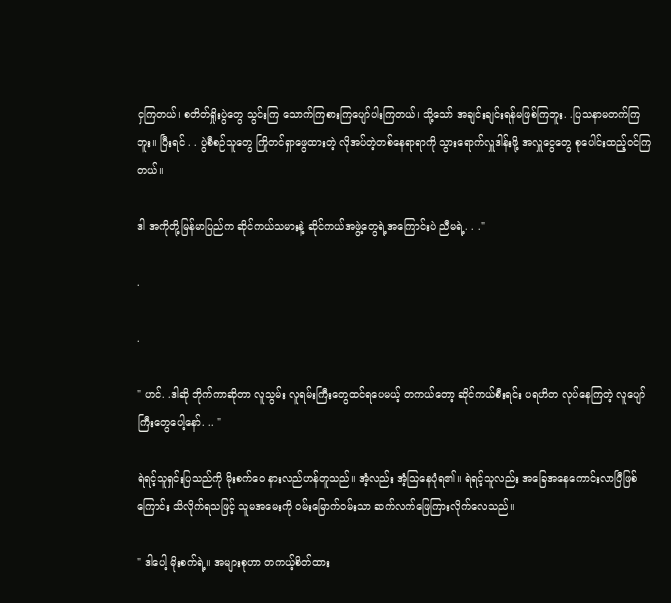ငှကြတယ်၊ စတိတ်ရှိုးပွဲတွေ သွင်းကြ သောက်ကြစားကြပျော်ပါးကြတယ်၊ သို့သော် အချင်းချင်းရန်မဖြစ်ကြဘူး. .ပြသနာမတက်ကြဘူး။ ပြီးရင် . . ပွဲစီစဉ်သူတွေ ကြိုတင်ရှာဖွေထားတဲ့ လိုအပ်တဲ့တစ်နေရာရာကို သွားရောက်လှူဒါန်းဖို့ အလှူငွေတွေ စုပေါင်းထည့်ဝင်ကြတယ်။

ဒါ အကိုတို့မြန်မာပြည်က ဆိုင်ကယ်သမားနဲ့ ဆိုင်ကယ်အဖွဲ့တွေရဲ့အကြောင်းပဲ ညီမရဲ့. . ."

.

.

" ဟင်. .ဒါဆို ဘိုက်ကာဆိုတာ လူသွမ်း လူရမ်းကြီးတွေထင်ရပေမယ့် တကယ်တော့ ဆိုင်ကယ်စီးရင်း ပရဟိတ လုပ်နေကြတဲ့ လူပျော်ကြီးတွေပေါ့နော်. .. "

ရဲရင့်သူရှင်းပြသည်ကို မိုးစက်ဝေ နားလည်ဟန်တူသည်။ အံ့လည်း အံ့သြနေပုံရ၏။ ရဲရင့်သူလည်း အခြေအနေကောင်းလာပြီဖြစ်ကြောင်း သိလိုက်ရသဖြင့် သူမအမေးကို ဝမ်းမြောက်ဝမ်းသာ ဆက်လက်ဖြေကြားလိုက်လေသည်။

" ဒါပေါ့ မိုးစက်ရဲ့။ အများစုဟာ တကယ့်စိတ်ထား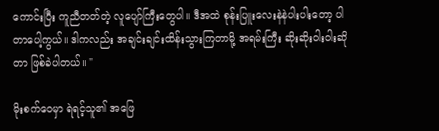ကောင်းပြီး ကူညီတတ်တဲ့ လူပျော်ကြီးတွေပါ။ ဒီအထဲ စုန်းပြူးလေးနဲနဲပါးပါးတော့ ပါတာပေါ့ကွယ်။ ဒါကလည်း အချင်းချင်းထိန်းသွားကြတာမို့ အရမ်းကြီး ဆိုးဆိုးဝါးဝါးဆိုတာ ဖြစ်ခဲပါတယ်။ "

မိုးစက်ဝေမှာ ရဲရင့်သူ၏ အဖြေ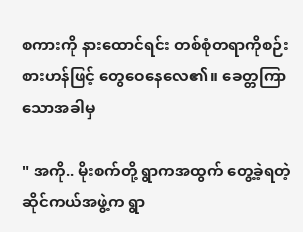စကားကို နားထောင်ရင်း တစ်စုံတရာကိုစဉ်းစားဟန်ဖြင့် တွေဝေနေလေ၏။ ခေတ္တကြာသောအခါမှ

" အကို.. မိုးစက်တို့ ရွာကအထွက် တွေ့ခဲ့ရတဲ့ ဆိုင်ကယ်အဖွဲ့က ရွာ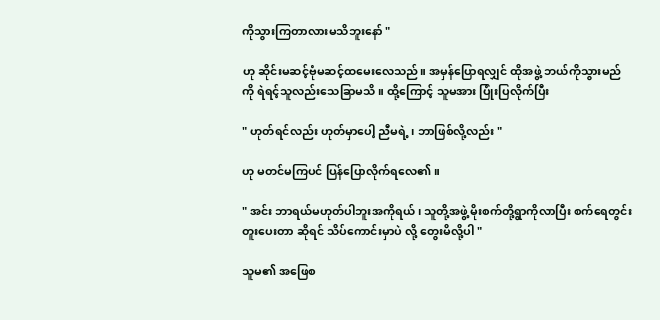ကိုသွားကြတာလားမသိဘူးနော် "

ဟု ဆိုင်းမဆင့်ဗုံမဆင့်ထမေးလေသည်။ အမှန်ပြောရလျှင် ထိုအဖွဲ့ ဘယ်ကိုသွားမည်ကို ရဲရင့်သူလည်းသေခြာမသိ။ ထို့ကြောင့် သူမအား ပြုံးပြလိုက်ပြီး

" ဟုတ်ရင်လည်း ဟုတ်မှာပေါ့ ညီမရဲ့၊ ဘာဖြစ်လို့လည်း "

ဟု မတင်မကြပင် ပြန်ပြောလိုက်ရလေ၏။

" အင်း ဘာရယ်မဟုတ်ပါဘူးအကိုရယ်၊ သူတို့အဖွဲ့ မိုးစက်တို့ရွာကိုလာပြီး စက်ရေတွင်းတူးပေးတာ ဆိုရင် သိပ်ကောင်းမှာပဲ လို့ တွေးမိလို့ပါ "

သူမ၏ အဖြေစ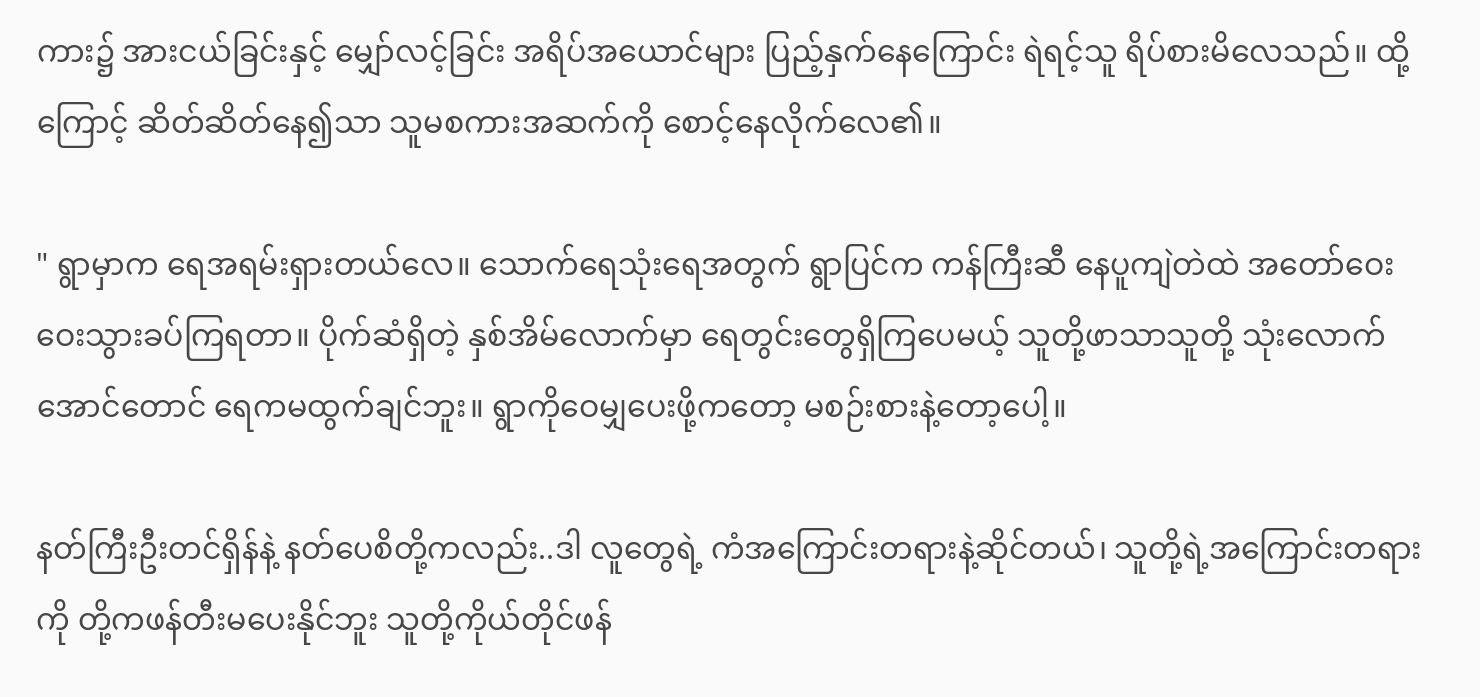ကား၌ အားငယ်ခြင်းနှင့် မျှော်လင့်ခြင်း အရိပ်အယောင်များ ပြည့်နှက်နေကြောင်း ရဲရင့်သူ ရိပ်စားမိလေသည်။ ထို့ကြောင့် ဆိတ်ဆိတ်နေ၍သာ သူမစကားအဆက်ကို စောင့်နေလိုက်လေ၏။

" ရွာမှာက ရေအရမ်းရှားတယ်လေ။ သောက်ရေသုံးရေအတွက် ရွာပြင်က ကန်ကြီးဆီ နေပူကျဲတဲထဲ အတော်ဝေးဝေးသွားခပ်ကြရတာ။ ပိုက်ဆံရှိတဲ့ နှစ်အိမ်လောက်မှာ ရေတွင်းတွေရှိကြပေမယ့် သူတို့ဖာသာသူတို့ သုံးလောက်အောင်တောင် ရေကမထွက်ချင်ဘူး။ ရွာကိုဝေမျှပေးဖို့ကတော့ မစဉ်းစားနဲ့တော့ပေါ့။

နတ်ကြီးဦးတင်ရှိန်နဲ့ နတ်ပေစိတို့ကလည်း..ဒါ လူတွေရဲ့ ကံအကြောင်းတရားနဲ့ဆိုင်တယ်၊ သူတို့ရဲ့အကြောင်းတရားကို တို့ကဖန်တီးမပေးနိုင်ဘူး သူတို့ကိုယ်တိုင်ဖန်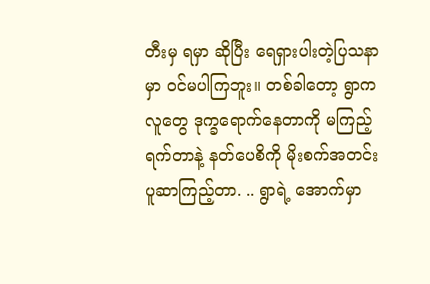တီးမှ ရမှာ ဆိုပြီး ရေရှားပါးတဲ့ပြသနာမှာ ဝင်မပါကြဘူး။ တစ်ခါတော့ ရွာကလူတွေ ဒုက္ခရောက်နေတာကို မကြည့်ရက်တာနဲ့ နတ်ပေစိကို မိုးစက်အတင်းပူဆာကြည့်တာ. .. ရွာရဲ့ အောက်မှာ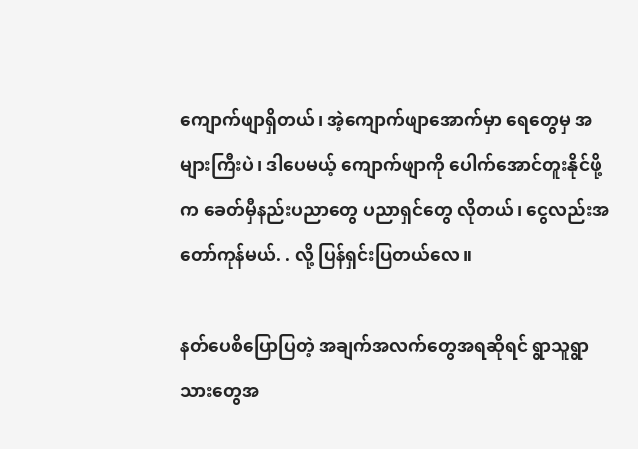ကျောက်ဖျာရှိတယ်၊ အဲ့ကျောက်ဖျာအောက်မှာ ရေတွေမှ အများကြီးပဲ၊ ဒါပေမယ့် ကျောက်ဖျာကို ပေါက်အောင်တူးနိုင်ဖို့က ခေတ်မှီနည်းပညာတွေ ပညာရှင်တွေ လိုတယ်၊ ငွေလည်းအတော်ကုန်မယ်. . လို့ ပြန်ရှင်းပြတယ်လေ။

နတ်ပေစိပြောပြတဲ့ အချက်အလက်တွေအရဆိုရင် ရွာသူရွာသားတွေအ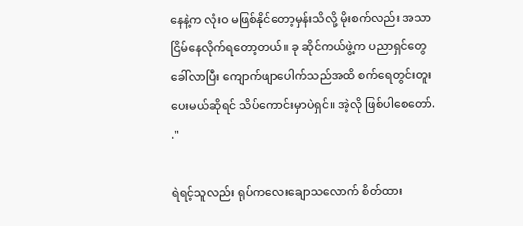နေနဲ့က လုံးဝ မဖြစ်နိုင်တော့မှန်းသိလို့ မိုးစက်လည်း အသာငြိမ်နေလိုက်ရတော့တယ်။ ခု ဆိုင်ကယ်ဖွဲ့က ပညာရှင်တွေခေါ်လာပြီး ကျောက်ဖျာပေါက်သည်အထိ စက်ရေတွင်းတူးပေးမယ်ဆိုရင် သိပ်ကောင်းမှာပဲရှင်။ အဲ့လို ဖြစ်ပါစေတော်. ."

ရဲရင့်သူလည်း ရုပ်ကလေးချောသလောက် စိတ်ထား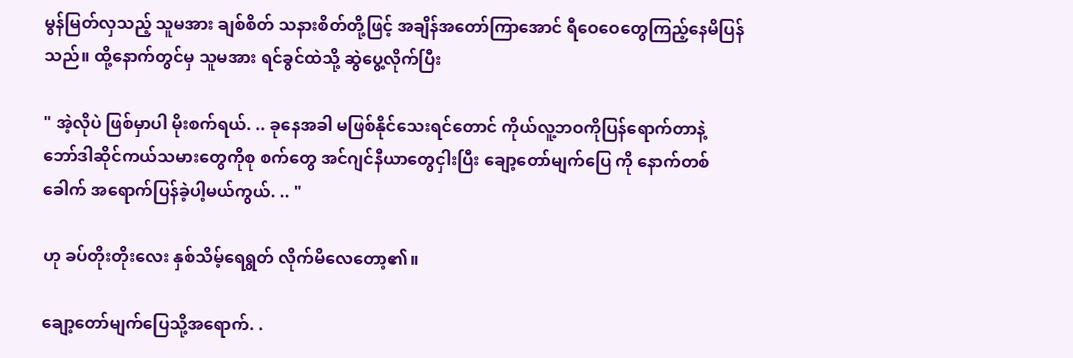မွန်မြတ်လှသည့် သူမအား ချစ်စိတ် သနားစိတ်တို့ဖြင့် အချိန်အတော်ကြာအောင် ရီဝေဝေတွေကြည့်နေမိပြန်သည်။ ထို့နောက်တွင်မှ သူမအား ရင်ခွင်ထဲသို့ ဆွဲပွေ့လိုက်ပြီး

" အဲ့လိုပဲ ဖြစ်မှာပါ မိုးစက်ရယ်. .. ခုနေအခါ မဖြစ်နိုင်သေးရင်တောင် ကိုယ်လူ့ဘဝကိုပြန်ရောက်တာနဲ့ ဘော်ဒါဆိုင်ကယ်သမားတွေကိုစု စက်တွေ အင်ဂျင်နီယာတွေငှါးပြီး ချော့တော်မျက်ပြေ ကို နောက်တစ်ခေါက် အရောက်ပြန်ခဲ့ပါ့မယ်ကွယ်. .. "

ဟု ခပ်တိုးတိုးလေး နှစ်သိမ့်ရေရွတ် လိုက်မိလေတော့၏။

ချော့တော်မျက်ပြေသို့အရောက်. .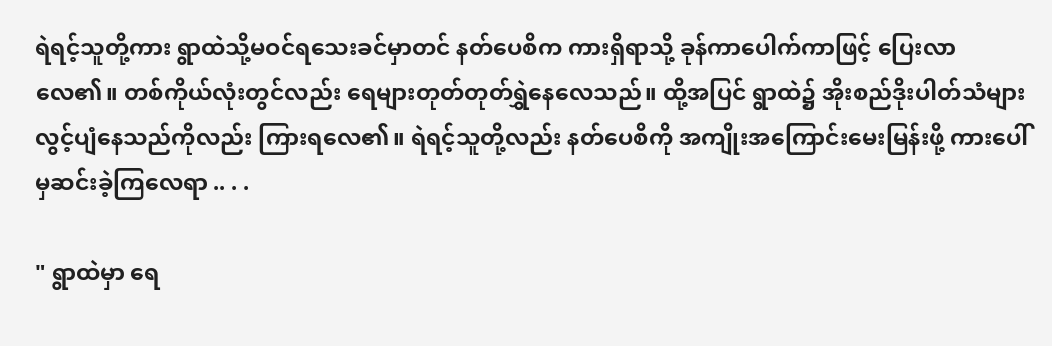ရဲရင့်သူတို့ကား ရွာထဲသို့မဝင်ရသေးခင်မှာတင် နတ်ပေစိက ကားရှိရာသို့ ခုန်ကာပေါက်ကာဖြင့် ပြေးလာလေ၏။ တစ်ကိုယ်လုံးတွင်လည်း ရေများတုတ်တုတ်ရွှဲနေလေသည်။ ထို့အပြင် ရွာထဲ၌ အိုးစည်ဒိုးပါတ်သံများ လွင့်ပျံနေသည်ကိုလည်း ကြားရလေ၏။ ရဲရင့်သူတို့လည်း နတ်ပေစိကို အကျိုးအကြောင်းမေးမြန်းဖို့ ကားပေါ်မှဆင်းခဲ့ကြလေရာ .. . .

" ရွာထဲမှာ ရေ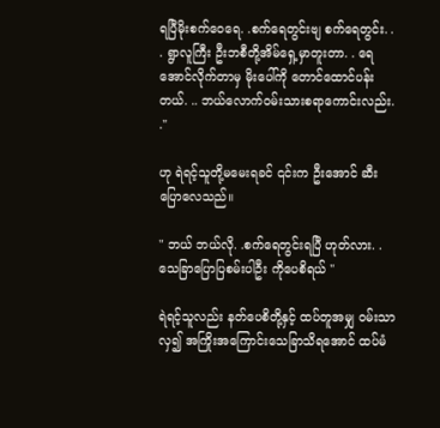ရပြီမိုးစက်ဝေရေ. .စက်ရေတွင်းဗျ စက်ရေတွင်း. . . ရွာလူကြီး ဦးဘစီတို့အိမ်ရှေ့မှာတူးတာ. . ရေအောင်လိုက်တာမှ မိုးပေါ်ကို တောင်ထောင်ပန်းတယ်. .. ဘယ်လောက်ဝမ်းသားစရာကောင်းလည်း. ."

ဟု ရဲရင့်သူတို့မမေးရခင် ၎င်းက ဦးအောင် ဆီးပြောလေသည်။

" ဘယ် ဘယ်လို. .စက်ရေတွင်းရပြီ ဟုတ်လား. .သေခြာပြောပြစမ်းပါဦး ကိုပေစိရယ် "

ရဲရင့်သူလည်း နတ်ပေစိတို့နှင့် ထပ်တူအမျှ ဝမ်းသာလှ၍ အကြိုးအကြောင်းသေခြာသိရအောင် ထပ်မံ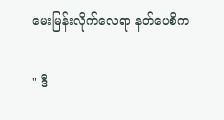မေးမြန်းလိုက်လေရာ နတ်ပေစိက

" ဒီ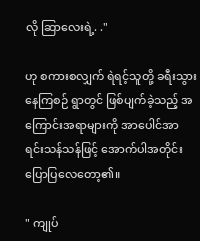လို ဆြာလေးရဲ့. ."

ဟု စကားစလျှက် ရဲရင့်သူတို့ ခရီးသွားနေကြစဉ် ရွာတွင် ဖြစ်ပျက်ခဲ့သည့် အကြောင်းအရာများကို အာပေါင်အာရင်းသန်သန်ဖြင့် အောက်ပါအတိုင်း ပြောပြလေတော့၏။

" ကျုပ်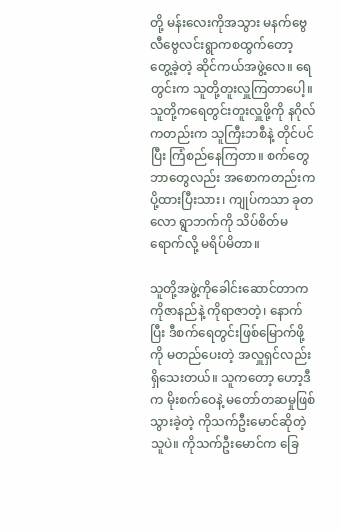တို့ မန်းလေးကိုအသွား မနက်ဗွေလီဗွေလင်းရွာကစထွက်တော့ တွေ့ခဲ့တဲ့ ဆိုင်ကယ်အဖွဲ့လေ။ ရေတွင်းက သူတို့တူးလှူကြတာပေါ့။ သူတို့ကရေတွင်းတူးလှူဖို့ကို နဂိုလ်ကတည်းက သူကြီးဘစီနဲ့ တိုင်ပင်ပြီး ကြံစည်နေကြတာ။ စက်တွေ ဘာတွေလည်း အစောကတည်းကပို့ထားပြီးသား၊ ကျုပ်ကသာ ခုတလော ရွာဘက်ကို သိပ်စိတ်မရောက်လို့ မရိပ်မိတာ။

သူတို့အဖွဲ့ကိုခေါင်းဆောင်တာက ကိုဇာနည်နဲ့ ကိုရာဇာတဲ့၊ နောက်ပြီး ဒီစက်ရေတွင်းဖြစ်မြောက်ဖို့ကို မတည်ပေးတဲ့ အလှူရှင်လည်းရှိသေးတယ်။ သူကတော့ ဟော့ဒီက မိုးစက်ဝေနဲ့ မတော်တဆမှုဖြစ်သွားခဲ့တဲ့ ကိုသက်ဦးမောင်ဆိုတဲ့သူပဲ။ ကိုသက်ဦးမောင်က ခြေ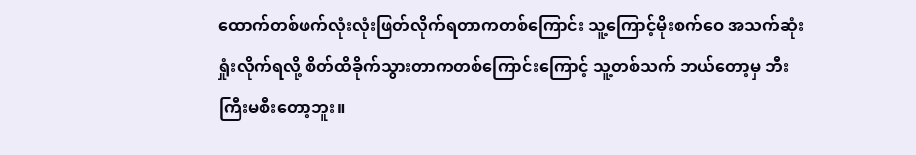ထောက်တစ်ဖက်လုံးလုံးဖြတ်လိုက်ရတာကတစ်ကြောင်း သူ့ကြောင့်မိုးစက်ဝေ အသက်ဆုံးရှုံးလိုက်ရလို့ စိတ်ထိခိုက်သွားတာကတစ်ကြောင်းကြောင့် သူ့တစ်သက် ဘယ်တော့မှ ဘီးကြီးမစီးတော့ဘူး။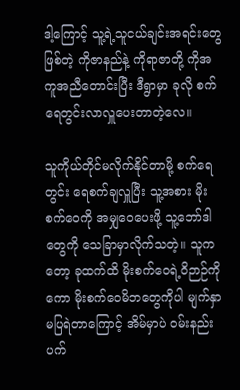ဒါ့ကြောင့် သူ့ရဲ့သူငယ်ချင်းအရင်းတွေဖြစ်တဲ့ ကိုဇာနည်နဲ့ ကိုရာဇာတို့ ကိုအကူအညီတောင်းပြီး ဒီရွာမှာ ခုလို စက်ရေတွင်းလာလှူပေးတာတဲ့လေ။

သူကိုယ်တိုင်မလိုက်နိုင်တာမို့ စက်ရေတွင်း ရေစက်ချလှူပြီး သူ့အစား မိုးစက်ဝေကို အမျှဝေပေးဖို့ သူ့ဘော်ဒါတွေကို သေခြာမှာလိုက်သတဲ့။ သူကတော့ ခုထက်ထိ မိုးစက်ဝေရဲ့ဝိဉာဉ်ကိုကော မိုးစက်ဝေမိဘတွေကိုပါ မျက်နှာမပြရဲတာကြောင့် အိမ်မှာပဲ ဝမ်းနည်းပက်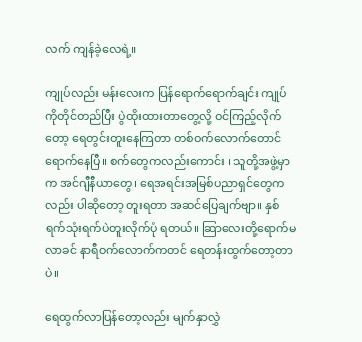လက် ကျန်ခဲ့လေရဲ့။

ကျုပ်လည်း မန်းလေးက ပြန်ရောက်ရောက်ချင်း ကျုပ်ကိုတိုင်တည်ပြီး ပွဲထိုးထားတာတွေ့လို့ ဝင်ကြည့်လိုက်တော့ ရေတွင်းတူးနေကြတာ တစ်ဝက်လောက်တောင် ရောက်နေပြီ။ စက်တွေကလည်းကောင်း ၊ သူတို့အဖွဲ့မှာက အင်ဂျီနီယာတွေ၊ ရေအရင်းအမြစ်ပညာရှင်တွေကလည်း ပါဆိုတော့ တူးရတာ အဆင်ပြေချက်ဗျာ။ နှစ်ရက်သုံးရက်ပဲတူးလိုက်ပုံ ရတယ်။ ဆြာလေးတို့ရောက်မလာခင် နာရီဝက်လောက်ကတင် ရေတန်းထွက်တော့တာပဲ။

ရေထွက်လာပြန်တော့လည်း မျက်နှာလွှဲ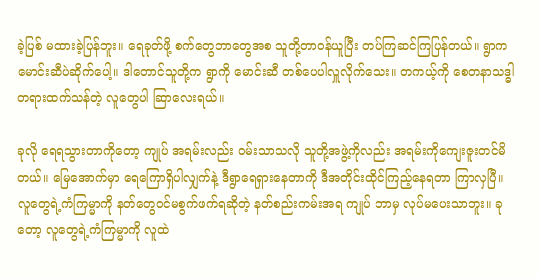ခဲ့ပြစ် မထားခဲ့ပြန်ဘူး။ ရေခုတ်ဖို့ စက်တွေဘာတွေအစ သူတို့တာဝန်ယူပြီး တပ်ကြဆင်ကြပြန်တယ်။ ရွာက မောင်းဆီပဲဆိုက်ပေါ့။ ဒါတောင်သူတို့က ရွာကို မောင်းဆီ တစ်ပေပါလှူလိုက်သေး။ တကယ့်ကို စေတနာသဒ္ဓါတရားထက်သန်တဲ့ လူတွေပါ ဆြာလေးရယ်။

ခုလို ရေရသွားတာကိုတော့ ကျုပ် အရမ်းလည်း ဝမ်းသာသလို သူတို့အဖွဲ့ကိုလည်း အရမ်းကိုကျေးဇူးတင်မိတယ်။ မြေအောက်မှာ ရေကြောရှိပါလျှက်နဲ့ ဒီရွာရေရှားနေတာကို ဒီအတိုင်းထိုင်ကြည့်နေရတာ ကြာလှပြီ။ လူတွေရဲ့ကံကြမ္မာကို နတ်တွေဝင်မစွက်ဖက်ရဆိုတဲ့ နတ်စည်းကမ်းအရ ကျုပ် ဘာမှ လုပ်မပေးသာဘူး။ ခုတော့ လူတွေရဲ့ကံကြမ္မာကို လူထဲ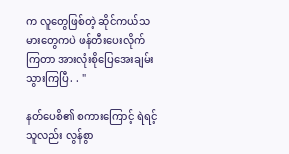က လူတွေဖြစ်တဲ့ ဆိုင်ကယ်သမားတွေကပဲ ဖန်တီးပေးလိုက်ကြတာ အားလုံးစိုပြေအေးချမ်းသွားကြပြီ. . "

နတ်ပေစိ၏ စကားကြောင့် ရဲရင့်သူလည်း လွန်စွာ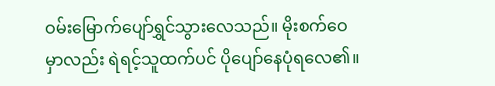ဝမ်းမြောက်ပျော်ရွှင်သွားလေသည်။ မိုးစက်ဝေမှာလည်း ရဲရင့်သူထက်ပင် ပိုပျော်နေပုံရလေ၏။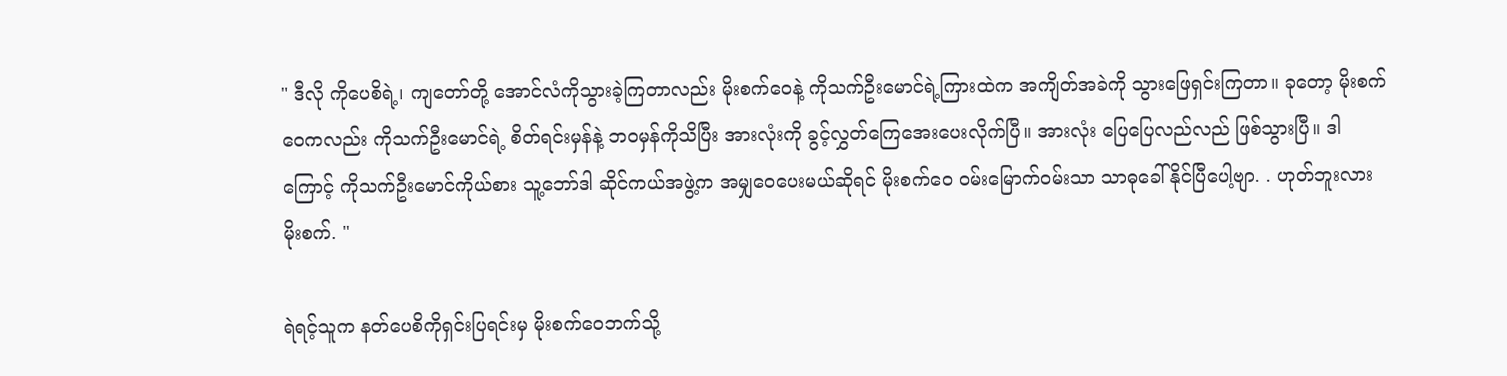" ဒီလို ကိုပေစိရဲ့၊ ကျတော်တို့ အောင်လံကိုသွားခဲ့ကြတာလည်း မိုးစက်ဝေနဲ့ ကိုသက်ဦးမောင်ရဲ့ကြားထဲက အကျိတ်အခဲကို သွားဖြေရှင်းကြတာ။ ခုတော့ မိုးစက်ဝေကလည်း ကိုသက်ဦးမောင်ရဲ့ စိတ်ရင်းမှန်နဲ့ ဘဝမှန်ကိုသိပြီး အားလုံးကို ခွင့်လွှတ်ကြေအေးပေးလိုက်ပြီ။ အားလုံး ပြေပြေလည်လည် ဖြစ်သွားပြီ။ ဒါကြောင့် ကိုသက်ဦးမောင်ကိုယ်စား သူ့ဘော်ဒါ ဆိုင်ကယ်အဖွဲ့က အမျှဝေပေးမယ်ဆိုရင် မိုးစက်ဝေ ဝမ်းမြောက်ဝမ်းသာ သာဓုခေါ်နိုင်ပြီပေါ့ဗျာ. . ဟုတ်ဘူးလားမိုးစက်. "

ရဲရင့်သူက နတ်ပေစိကိုရှင်းပြရင်းမှ မိုးစက်ဝေဘက်သို့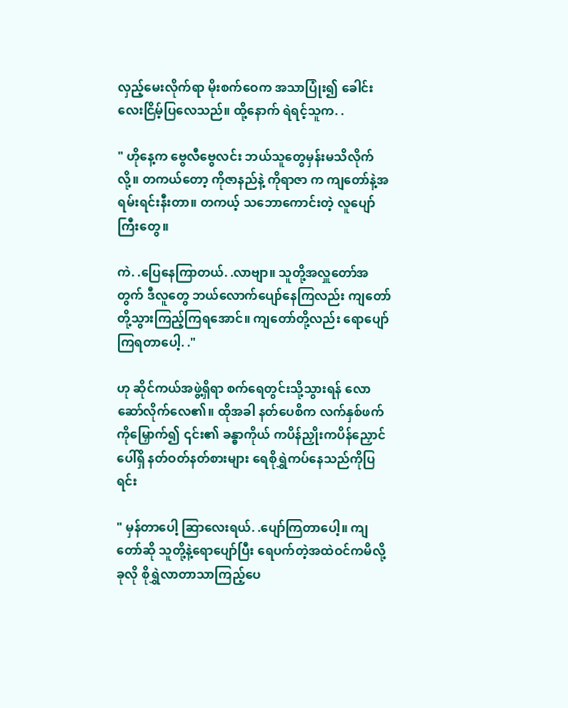လှည့်မေးလိုက်ရာ မိုးစက်ဝေက အသာပြုံး၍ ခေါင်းလေးငြိမ့်ပြလေသည်။ ထို့နောက် ရဲရင့်သူက. .

" ဟိုနေ့က ဗွေလီဗွေလင်း ဘယ်သူတွေမှန်းမသိလိုက်လို့။ တကယ်တော့ ကိုဇာနည်နဲ့ ကိုရာဇာ က ကျတော်နဲ့အရမ်းရင်းနီးတာ။ တကယ့် သဘောကောင်းတဲ့ လူပျော်ကြီးတွေ။

ကဲ. .ပြေနေကြာတယ်. .လာဗျာ။ သူတို့အလှူတော်အတွက် ဒီလူတွေ ဘယ်လောက်ပျော်နေကြလည်း ကျတော်တို့သွားကြည့်ကြရအောင်။ ကျတော်တို့လည်း ရောပျော်ကြရတာပေါ့. ."

ဟု ဆိုင်ကယ်အဖွဲ့ရှိရာ စက်ရေတွင်းသို့သွားရန် လောဆော်လိုက်လေ၏။ ထိုအခါ နတ်ပေစိက လက်နှစ်ဖက်ကိုမြှောက်၍ ၎င်း၏ ခန္ဓာကိုယ် ကပိန်ညှိုးကပိန်ညှောင်ပေါ်ရှိ နတ်ဝတ်နတ်စားများ ရေစိုရွှဲကပ်နေသည်ကိုပြရင်း

" မှန်တာပေါ့ ဆြာလေးရယ်. .ပျော်ကြတာပေါ့။ ကျတော်ဆို သူတို့နဲ့ရောပျော်ပြီး ရေပက်တဲ့အထဲဝင်ကမိလို့ ခုလို စိုရွှဲလာတာသာကြည့်ပေ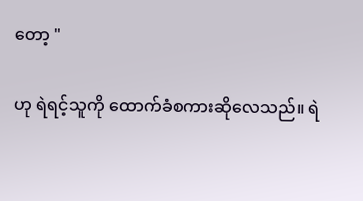တော့ "

ဟု ရဲရင့်သူကို ထောက်ခံစကားဆိုလေသည်။ ရဲ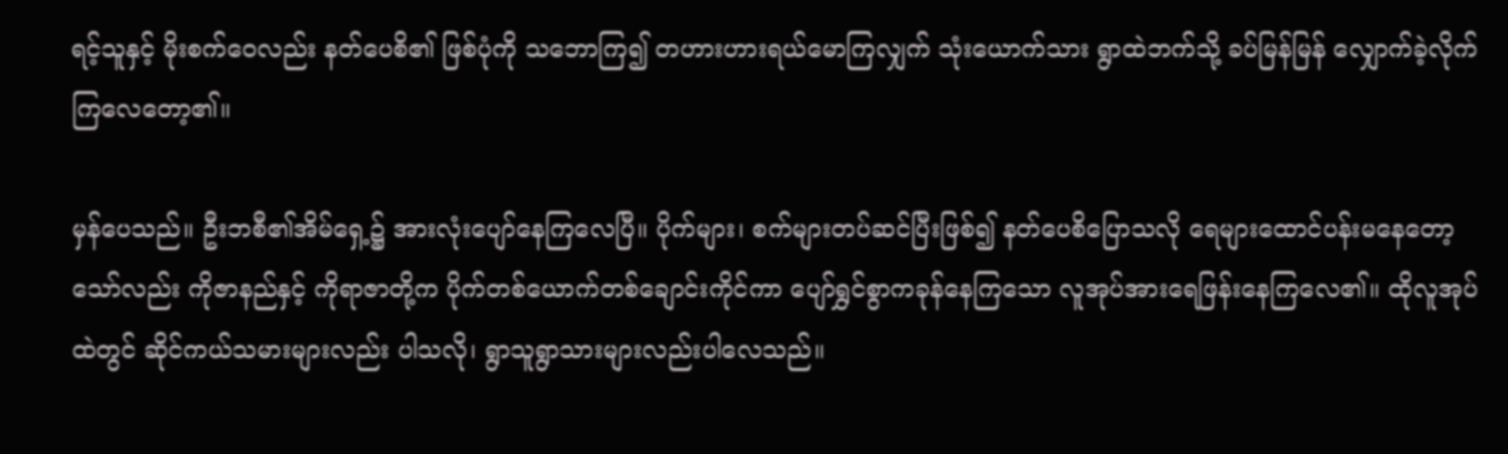ရင့်သူနှင့် မိုးစက်ဝေလည်း နတ်ပေစိ၏ ဖြစ်ပုံကို သဘောကြ၍ တဟားဟားရယ်မောကြလျှက် သုံးယောက်သား ရွာထဲဘက်သို့ ခပ်မြန်မြန် လျှောက်ခဲ့လိုက်ကြလေတော့၏။

မှန်ပေသည်။ ဦးဘစီ၏အိမ်ရှေ့၌ အားလုံးပျော်နေကြလေပြီ။ ပိုက်များ၊ စက်များတပ်ဆင်ပြီးဖြစ်၍ နတ်ပေစိပြောသလို ရေများထောင်ပန်းမနေတော့သော်လည်း ကိုဇာနည်နှင့် ကိုရာဇာတို့က ပိုက်တစ်ယောက်တစ်ချောင်းကိုင်ကာ ပျော်ရွှင်စွာကခုန်နေကြသော လူအုပ်အားရေဖြန်းနေကြလေ၏။ ထိုလူအုပ်ထဲတွင် ဆိုင်ကယ်သမားများလည်း ပါသလို၊ ရွာသူရွာသားများလည်းပါလေသည်။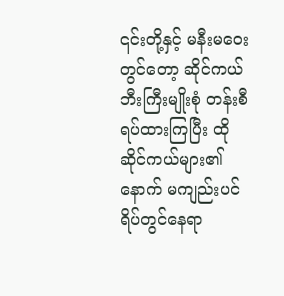၎င်းတို့နှင့် မနီးမဝေးတွင်တော့ ဆိုင်ကယ်ဘီးကြီးမျိုးစုံ တန်းစီရပ်ထားကြပြီး ထိုဆိုင်ကယ်များ၏နောက် မကျည်းပင်ရိပ်တွင်နေရာ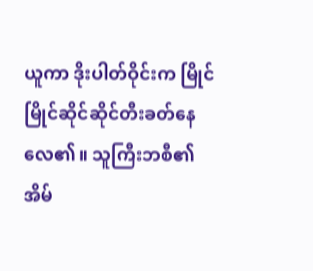ယူကာ ဒိုးပါတ်ဝိုင်းက မြိုင်မြိုင်ဆိုင်ဆိုင်တီးခတ်နေလေ၏။ သူကြီးဘစီ၏ အိမ်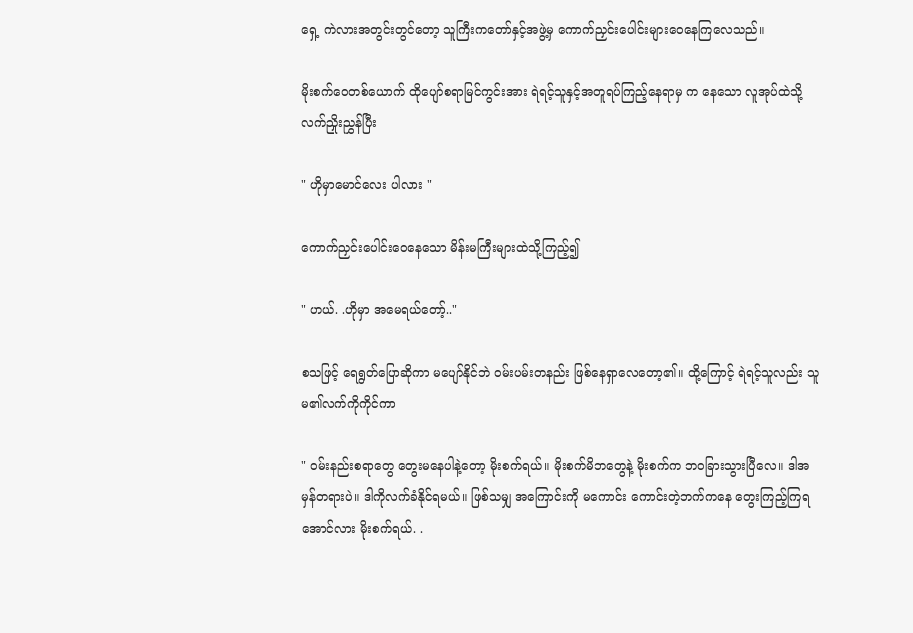ရှေ့ ကဲလားအတွင်းတွင်တော့ သူကြီးကတော်နှင့်အဖွဲ့မှ ကောက်ညှင်းပေါင်းများဝေနေကြလေသည်။

မိုးစက်ဝေတစ်ယောက် ထိုပျော်စရာမြင်ကွင်းအား ရဲရင့်သူနှင့်အတူရပ်ကြည့်နေရာမှ က နေသော လူအုပ်ထဲသို့ လက်ညှိုးညွှန်ပြီး

" ဟိုမှာမောင်လေး ပါလား "

ကောက်ညှင်းပေါင်းဝေနေသော မိန်းမကြီးများထဲသို့ကြည့်၍

" ဟယ်. .ဟိုမှာ အမေရယ်တော့်.."

စသဖြင့် ရေရွတ်ပြောဆိုကာ မပျော်နိုင်ဘဲ ဝမ်းပမ်းတနည်း ဖြစ်နေရှာလေတော့၏။ ထို့ကြောင့် ရဲရင့်သူလည်း သူမ၏လက်ကိုကိုင်ကာ

" ဝမ်းနည်းစရာတွေ တွေးမနေပါနဲ့တော့ မိုးစက်ရယ်။ မိုးစက်မိဘတွေနဲ့ မိုးစက်က ဘဝခြားသွားပြီလေ။ ဒါအမှန်တရားပဲ။ ဒါကိုလက်ခံနိုင်ရမယ်။ ဖြစ်သမျှ အကြောင်းကို မကောင်း ကောင်းတဲ့ဘက်ကနေ တွေးကြည့်ကြရအောင်လား မိုးစက်ရယ်. .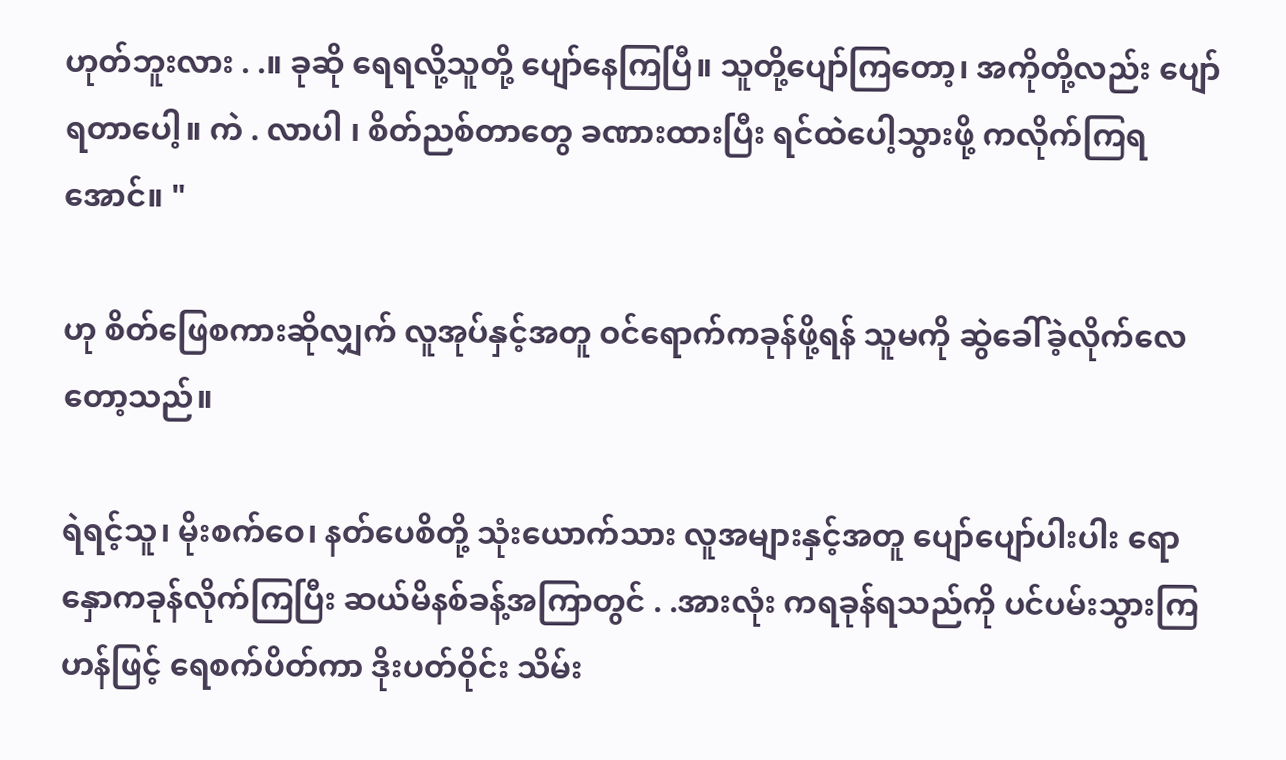ဟုတ်ဘူးလား . .။ ခုဆို ရေရလို့သူတို့ ပျော်နေကြပြီ။ သူတို့ပျော်ကြတော့၊ အကိုတို့လည်း ပျော်ရတာပေါ့။ ကဲ . လာပါ ၊ စိတ်ညစ်တာတွေ ခဏားထားပြီး ရင်ထဲပေါ့သွားဖို့ ကလိုက်ကြရအောင်။ "

ဟု စိတ်ဖြေစကားဆိုလျှက် လူအုပ်နှင့်အတူ ဝင်ရောက်ကခုန်ဖို့ရန် သူမကို ဆွဲခေါ်ခဲ့လိုက်လေတော့သည်။

ရဲရင့်သူ၊ မိုးစက်ဝေ၊ နတ်ပေစိတို့ သုံးယောက်သား လူအများနှင့်အတူ ပျော်ပျော်ပါးပါး ရောနှောကခုန်လိုက်ကြပြီး ဆယ်မိနစ်ခန့်အကြာတွင် . .အားလုံး ကရခုန်ရသည်ကို ပင်ပမ်းသွားကြဟန်ဖြင့် ရေစက်ပိတ်ကာ ဒိုးပတ်ဝိုင်း သိမ်း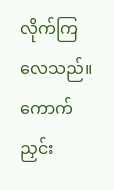လိုက်ကြလေသည်။ ကောက်ညှင်း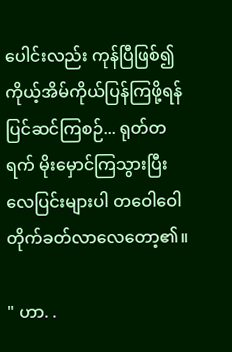ပေါင်းလည်း ကုန်ပြီဖြစ်၍ ကိုယ့်အိမ်ကိုယ်ပြန်ကြဖို့ရန် ပြင်ဆင်ကြစဉ်... ရုတ်တရက် မိုးမှောင်ကြသွားပြီး လေပြင်းများပါ တဝေါဝေါ တိုက်ခတ်လာလေတော့၏။

" ဟာ. .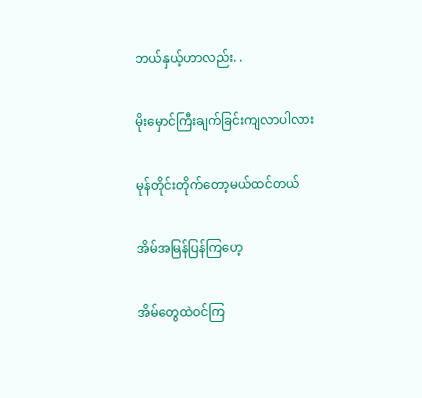ဘယ်နှယ့်ဟာလည်း. .

မိုးမှောင်ကြီးချက်ခြင်းကျလာပါလား

မုန်တိုင်းတိုက်တော့မယ်ထင်တယ်

အိမ်အမြန်ပြန်ကြဟေ့

အိမ်တွေထဲဝင်ကြ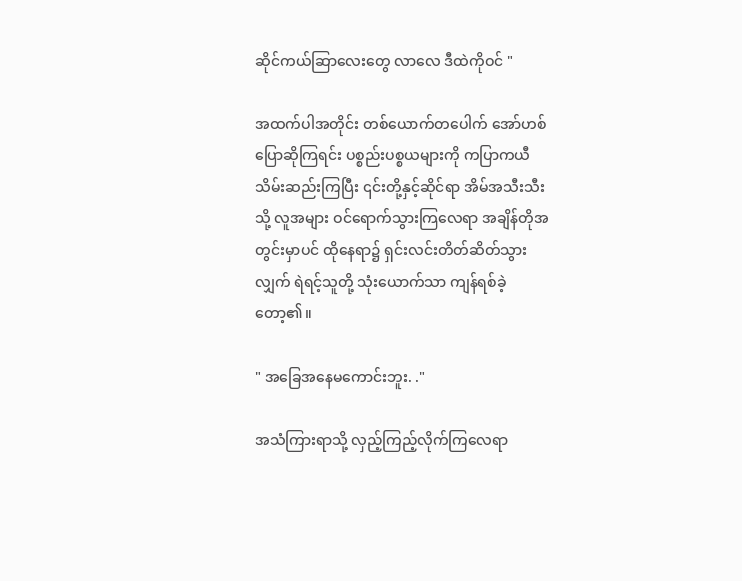ဆိုင်ကယ်ဆြာလေးတွေ လာလေ ဒီထဲကိုဝင် "

အထက်ပါအတိုင်း တစ်ယောက်တပေါက် အော်ဟစ်ပြောဆိုကြရင်း ပစ္စည်းပစ္စယများကို ကပြာကယီသိမ်းဆည်းကြပြီး ၎င်းတို့နှင့်ဆိုင်ရာ အိမ်အသီးသီးသို့ လူအများ ဝင်ရောက်သွားကြလေရာ အချိန်တိုအတွင်းမှာပင် ထိုနေရာ၌ ရှင်းလင်းတိတ်ဆိတ်သွားလျှက် ရဲရင့်သူတို့ သုံးယောက်သာ ကျန်ရစ်ခဲ့တော့၏။

" အခြေအနေမကောင်းဘူး. ."

အသံကြားရာသို့ လှည့်ကြည့်လိုက်ကြလေရာ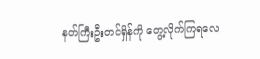နတ်ကြီးဦးတင်ရှိန်ကို တွေ့လိုက်ကြရလေ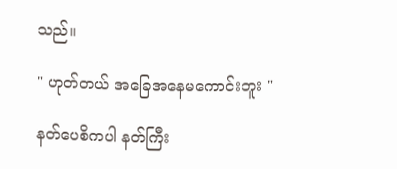သည်။

" ဟုတ်တယ် အခြေအနေမကောင်းဘူး "

နတ်ပေစိကပါ နတ်ကြီး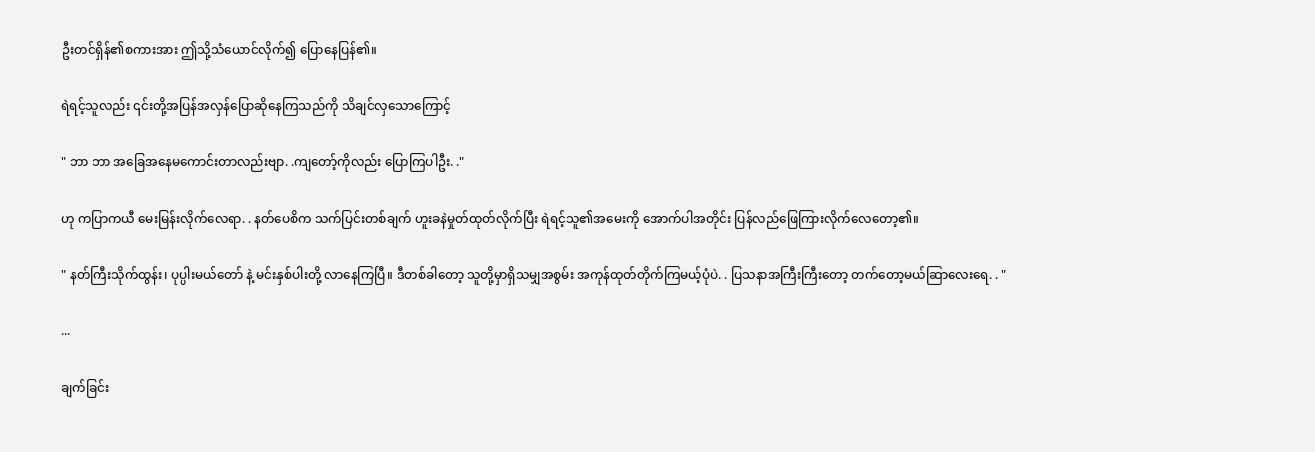ဦးတင်ရှိန်၏စကားအား ဤသို့သံယောင်လိုက်၍ ပြောနေပြန်၏။

ရဲရင့်သူလည်း ၎င်းတို့အပြန်အလှန်ပြောဆိုနေကြသည်ကို သိချင်လှသောကြောင့်

" ဘာ ဘာ အခြေအနေမကောင်းတာလည်းဗျာ. .ကျတော့်ကိုလည်း ပြောကြပါဦး. ."

ဟု ကပြာကယီ မေးမြန်းလိုက်လေရာ. . နတ်ပေစိက သက်ပြင်းတစ်ချက် ဟူးခနဲမှုတ်ထုတ်လိုက်ပြီး ရဲရင့်သူ၏အမေးကို အောက်ပါအတိုင်း ပြန်လည်ဖြေကြားလိုက်လေတော့၏။

" နတ်ကြီးသိုက်ထွန်း၊ ပုပ္ပါးမယ်တော် နဲ့ မင်းနှစ်ပါးတို့ လာနေကြပြီ။ ဒီတစ်ခါတော့ သူတို့မှာရှိသမျှအစွမ်း အကုန်ထုတ်တိုက်ကြမယ့်ပုံပဲ. . ပြသနာအကြီးကြီးတော့ တက်တော့မယ်ဆြာလေးရေ. . "

...

ချက်ခြင်း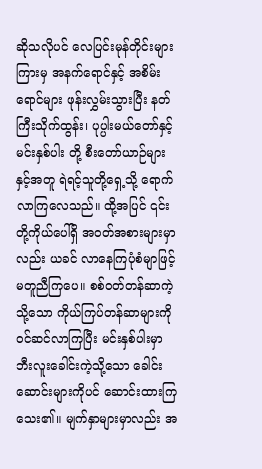ဆိုသလိုပင် လေပြင်းမုန်တိုင်းများကြားမှ အနက်ရောင်နှင့် အစိမ်းရောင်များ ဖုန်းလွှမ်းသွားပြီး နတ်ကြီးသိုက်ထွန်း၊ ပုပ္ပါးမယ်တော်နှင့် မင်းနှစ်ပါး တို့ စီးတော်ယာဉ်များနှင့်အတူ ရဲရင့်သူတို့ရှေ့သို့ ရောက်လာကြလေသည်။ ထို့အပြင် ၎င်းတို့ကိုယ်ပေါ်ရှိ အဝတ်အစားများမှာလည်း ယခင် လာနေကြပုံစံမျာဖြင့် မတူညီကြပေ။ စစ်ဝတ်တန်ဆာကဲ့သို့သော ကိုယ်ကြပ်တန်ဆာများကိုဝင်ဆင်လာကြပြီး မင်းနှစ်ပါးမှာ ဘီးလူးခေါင်းကဲ့သို့သော ခေါင်းဆောင်းများကိုပင် ဆောင်းထားကြသေး၏။ မျက်နှာများမှာလည်း အ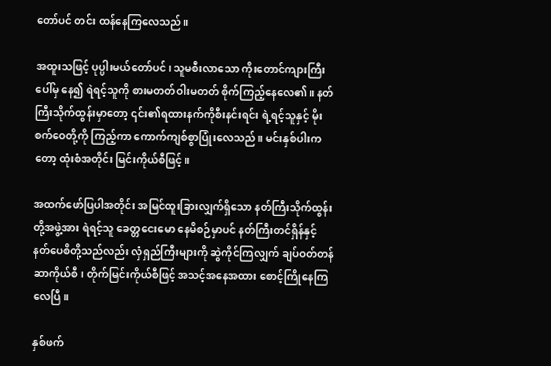တော်ပင် တင်း ထန်နေကြလေသည်။

အထူးသဖြင့် ပုပ္ပါးမယ်တော်ပင်၊ သူမစီးလာသော ကိုးတောင်ကျားကြီးပေါ်မှ နေ၍ ရဲရင့်သူကို စားမတတ်ဝါးမတတ် စိုက်ကြည့်နေလေ၏။ နတ်ကြီးသိုက်ထွန်းမှာတော့ ၎င်း၏ရထားနက်ကိုစီးနင်းရင်း ရဲ့ရင့်သူနှင့် မိုးစက်ဝေတို့ကို ကြည့်ကာ ကောက်ကျစ်စွာပြုံးလေသည်။ မင်းနှစ်ပါးကတော့ ထုံးစံအတိုင်း မြင်းကိုယ်စီဖြင့်။

အထက်ဖော်ပြပါအတိုင်း အမြင်ထူးခြားလျှက်ရှိသော နတ်ကြီးသိုက်ထွန်းတို့အဖွဲ့အား ရဲရင့်သူ ခေတ္တငေးမော နေမိစဉ်မှာပင် နတ်ကြီးတင်ရှိန်နှင့် နတ်ပေစိတို့သည်လည်း လှံရှည်ကြီးများကို ဆွဲကိုင်ကြလျှက် ချပ်ဝတ်တန်ဆာကိုယ်စီ၊ တိုက်မြင်းကိုယ်စီဖြင့် အသင့်အနေအထား စောင့်ကြိုနေကြလေပြီ။

နှစ်ဖက်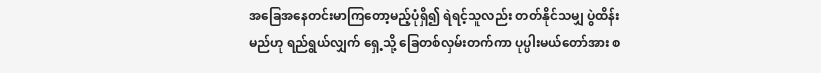အခြေအနေတင်းမာကြတော့မည့်ပုံရှိ၍ ရဲရင့်သူလည်း တတ်နိုင်သမျှ ပွဲထိန်းမည်ဟု ရည်ရွယ်လျှက် ရှေ့သို့ ခြေတစ်လှမ်းတက်ကာ ပုပ္ပါးမယ်တော်အား စ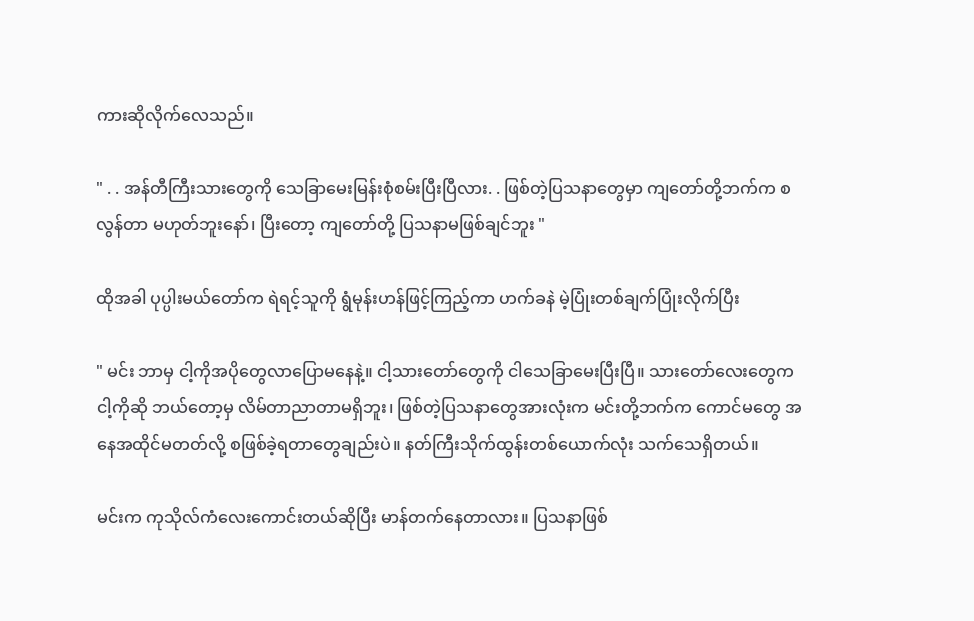ကားဆိုလိုက်လေသည်။

" . . အန်တီကြီးသားတွေကို သေခြာမေးမြန်းစုံစမ်းပြီးပြီလား. . ဖြစ်တဲ့ပြသနာတွေမှာ ကျတော်တို့ဘက်က စလွန်တာ မဟုတ်ဘူးနော်၊ ပြီးတော့ ကျတော်တို့ ပြသနာမဖြစ်ချင်ဘူး "

ထိုအခါ ပုပ္ပါးမယ်တော်က ရဲရင့်သူကို ရွံမုန်းဟန်ဖြင့်ကြည့်ကာ ဟက်ခနဲ မဲ့ပြုံးတစ်ချက်ပြုံးလိုက်ပြီး

" မင်း ဘာမှ ငါ့ကိုအပိုတွေလာပြောမနေနဲ့။ ငါ့သားတော်တွေကို ငါသေခြာမေးပြီးပြီ။ သားတော်လေးတွေက ငါ့ကိုဆို ဘယ်တော့မှ လိမ်တာညာတာမရှိဘူး၊ ဖြစ်တဲ့ပြသနာတွေအားလုံးက မင်းတို့ဘက်က ကောင်မတွေ အနေအထိုင်မတတ်လို့ စဖြစ်ခဲ့ရတာတွေချည်းပဲ။ နတ်ကြီးသိုက်ထွန်းတစ်ယောက်လုံး သက်သေရှိတယ်။

မင်းက ကုသိုလ်ကံလေးကောင်းတယ်ဆိုပြီး မာန်တက်နေတာလား။ ပြသနာဖြစ်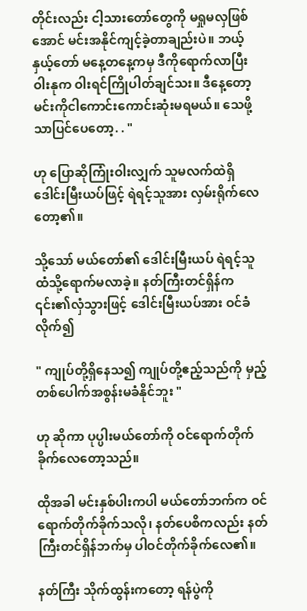တိုင်းလည်း ငါ့သားတော်တွေကို မရှုမလှဖြစ်အောင် မင်းအနိုင်ကျင့်ခဲ့တာချည်းပဲ။ ဘယ့်နှယ့်တော် မနေ့တနေ့ကမှ ဒီကိုရောက်လာပြီး ဝါးနုက ဝါးရင်ကြိုပါတ်ချင်သး။ ဒီနေ့တော့ မင်းကိုငါကောင်းကောင်းဆုံးမရမယ်။ သေဖို့သာပြင်ပေတော့. . "

ဟု ပြောဆိုကြုံးဝါးလျှက် သူမလက်ထဲရှိဒေါင်းမြီးယပ်ဖြင့် ရဲရင့်သူအား လှမ်းရိုက်လေတော့၏။

သို့သော် မယ်တော်၏ ဒေါင်းမြီးယပ် ရဲရင့်သူထံသို့ရောက်မလာခဲ့။ နတ်ကြီးတင်ရှိန်က ၎င်း၏လှံသွားဖြင့် ဒေါင်းမြီးယပ်အား ဝင်ခံလိုက်၍

" ကျုပ်တို့ရှိနေသ၍ ကျုပ်တို့ဧည့်သည်ကို မှည့်တစ်ပေါက်အစွန်းမခံနိုင်ဘူး "

ဟု ဆိုကာ ပုပ္ပါးမယ်တော်ကို ဝင်ရောက်တိုက်ခိုက်လေတော့သည်။

ထိုအခါ မင်းနှစ်ပါးကပါ မယ်တော်ဘက်က ဝင်ရောက်တိုက်ခိုက်သလို၊ နတ်ပေစိကလည်း နတ်ကြီးတင်ရှိန်ဘက်မှ ပါဝင်တိုက်ခိုက်လေ၏။

နတ်ကြီး သိုက်ထွန်းကတော့ ရန်ပွဲကို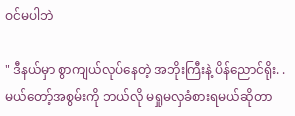ဝင်မပါဘဲ

" ဒီနယ်မှာ စွာကျယ်လုပ်နေတဲ့ အဘိုးကြီးနဲ့ ပိန်ညောင်ရိုး. . မယ်တော့်အစွမ်းကို ဘယ်လို မရှုမလှခံစားရမယ်ဆိုတာ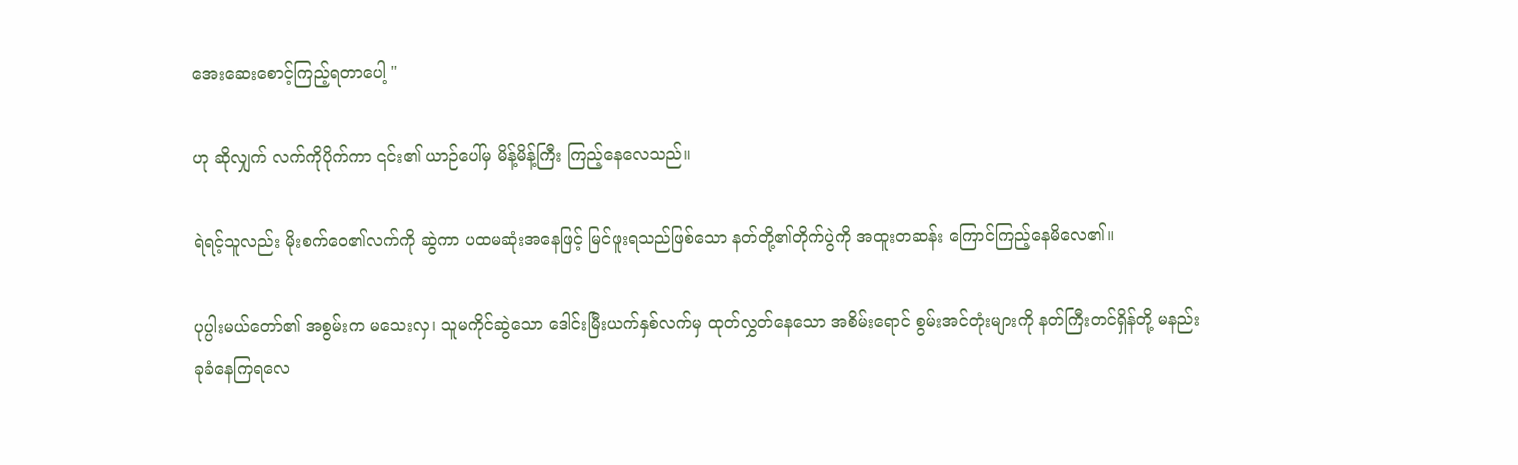အေးဆေးစောင့်ကြည့်ရတာပေါ့ "

ဟု ဆိုလျှက် လက်ကိုပိုက်ကာ ၎င်း၏ ယာဉ်ပေါ်မှ မိန့်မိန့်ကြီး ကြည့်နေလေသည်။

ရဲရင့်သူလည်း မိုးစက်ဝေ၏လက်ကို ဆွဲကာ ပထမဆုံးအနေဖြင့် မြင်ဖူးရသည်ဖြစ်သော နတ်တို့၏တိုက်ပွဲကို အထူးတဆန်း ကြောင်ကြည့်နေမိလေ၏။

ပုပ္ပါးမယ်တော်၏ အစွမ်းက မသေးလှ၊ သူမကိုင်ဆွဲသော ဒေါင်းမြီးယက်နှစ်လက်မှ ထုတ်လွှတ်နေသော အစိမ်းရောင် စွမ်းအင်တုံးများကို နတ်ကြီးတင်ရှိန်တို့ မနည်းခုခံနေကြရလေ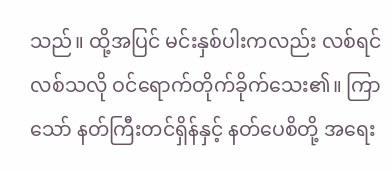သည်။ ထို့အပြင် မင်းနှစ်ပါးကလည်း လစ်ရင်လစ်သလို ဝင်ရောက်တိုက်ခိုက်သေး၏။ ကြာသော် နတ်ကြီးတင်ရှိန်နှင့် နတ်ပေစိတို့ အရေး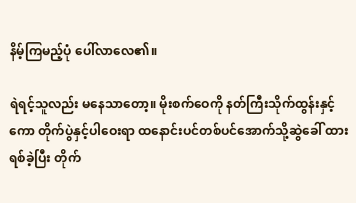နိမ့်ကြမည့်ပုံ ပေါ်လာလေ၏။

ရဲရင့်သူလည်း မနေသာတော့။ မိုးစက်ဝေကို နတ်ကြီးသိုက်ထွန်းနှင့်ကော တိုက်ပွဲနှင့်ပါဝေးရာ ထနောင်းပင်တစ်ပင်အောက်သို့ဆွဲခေါ် ထားရစ်ခဲ့ပြီး တိုက်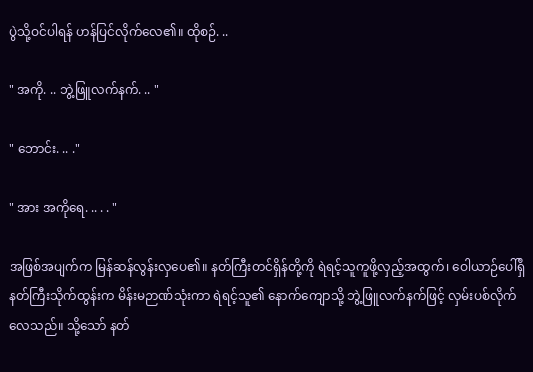ပွဲသို့ဝင်ပါရန် ဟန်ပြင်လိုက်လေ၏။ ထိုစဉ်. ..

" အကို. .. ဘွဲ့ဖြူလက်နက်. .. "

" ဘောင်း. .. ."

" အား အကိုရေ. .. . . "

အဖြစ်အပျက်က မြန်ဆန်လွန်းလှပေ၏။ နတ်ကြီးတင်ရှိန်တို့ကို ရဲရင့်သူကူဖို့လှည့်အထွက်၊ ဝေါယာဉ်ပေါ်ရှိ နတ်ကြီးသိုက်ထွန်းက မိန်းမဉာဏ်သုံးကာ ရဲရင့်သူ၏ နောက်ကျောသို့ ဘွဲ့ဖြူလက်နက်ဖြင့် လှမ်းပစ်လိုက်လေသည်။ သို့သော် နတ်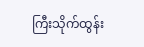ကြီးသိုက်ထွန်း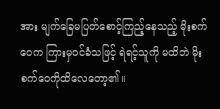အား မျက်ခြေမပြတ်စောင့်ကြည့်နေသည့် မိုးစက်ဝေက ကြားမှဝင်ခံသဖြင့် ရဲရင့်သူကို မထိဘဲ မိုးစက်ဝေကိုထိလေတော့၏။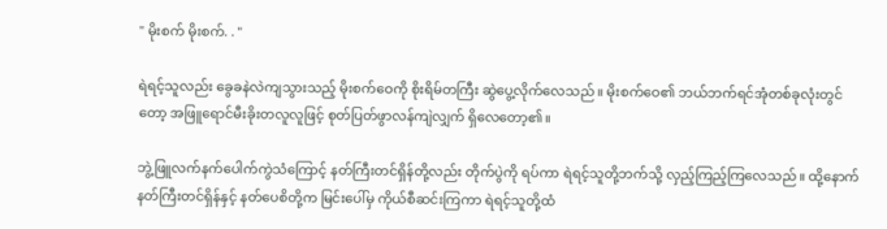" မိုးစက် မိုးစက်. . "

ရဲရင့်သူလည်း ခွေခနဲလဲကျသွားသည့် မိုးစက်ဝေကို စိုးရိမ်တကြီး ဆွဲပွေ့လိုက်လေသည်။ မိုးစက်ဝေ၏ ဘယ်ဘက်ရင်အုံတစ်ခုလုံးတွင်တော့ အဖြူရောင်မီးခိုးတလူလူဖြင့် စုတ်ပြတ်ဖွာလန်ကျဲလျှက် ရှိလေတော့၏။

ဘွဲ့ဖြူလက်နက်ပေါက်ကွဲသံကြောင့် နတ်ကြီးတင်ရှိန်တို့လည်း တိုက်ပွဲကို ရပ်ကာ ရဲရင့်သူတို့ဘက်သို့ လှည့်ကြည့်ကြလေသည်။ ထို့နောက် နတ်ကြီးတင်ရှိန်နှင့် နတ်ပေစိတို့က မြင်းပေါ်မှ ကိုယ်စီဆင်းကြကာ ရဲရင့်သူတို့ထံ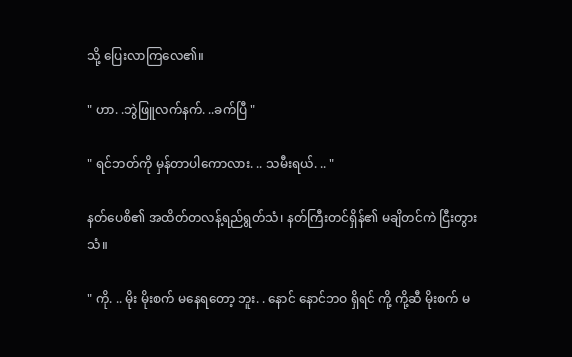သို့ ပြေးလာကြလေ၏။

" ဟာ. .ဘွဲဖြူလက်နက်. ..ခက်ပြီ "

" ရင်ဘတ်ကို မှန်တာပါကောလား. .. သမီးရယ်. .. "

နတ်ပေစိ၏ အထိတ်တလန့်ရည်ရွတ်သံ၊ နတ်ကြီးတင်ရှိန်၏ မချိတင်ကဲ ငြီးတွားသံ။

" ကို. .. မိုး မိုးစက် မနေရတော့ ဘူး. . နောင် နောင်ဘဝ ရှိရင် ကို့ ကို့ဆီ မိုးစက် မ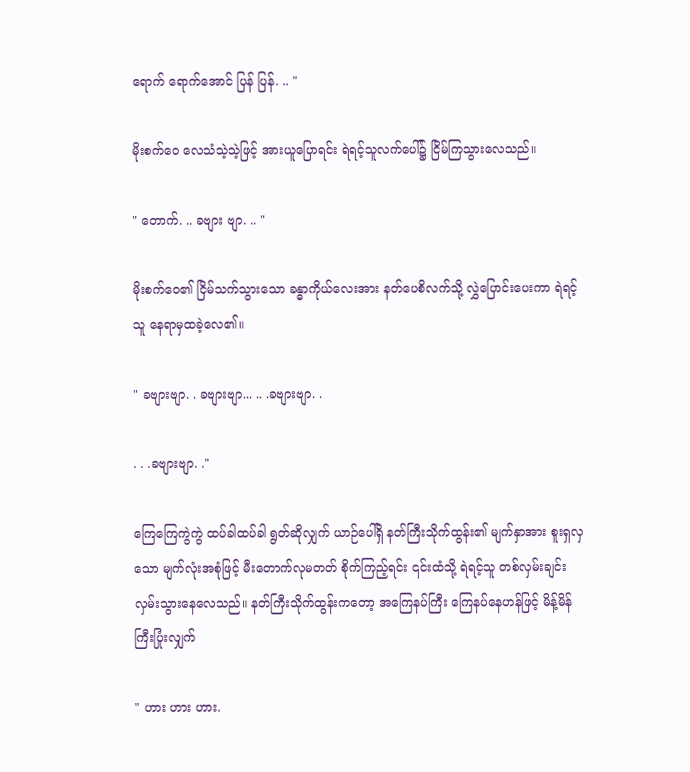ရောက် ရောက်အောင် ပြန် ပြန်. .. "

မိုးစက်ဝေ လေသံသဲ့သဲ့ဖြင့် အားယူပြောရင်း ရဲရင့်သူလက်ပေါ်၌ ငြိမ်ကြသွားလေသည်။

" တောက်. .. ခဗျား ဗျာ. .. "

မိုးစက်ဝေ၏ ငြိမ်သက်သွားသော ခန္ဓာကိုယ်လေးအား နတ်ပေစိလက်သို့ လွှဲပြောင်းပေးကာ ရဲရင့်သူ နေရာမှထခဲ့လေ၏။

" ခဗျားဗျာ. . ခဗျားဗျာ... .. .ခဗျားဗျာ. .

. . .ခဗျားဗျာ. ."

ကြေကြေကွဲကွဲ ထပ်ခါထပ်ခါ ရွတ်ဆိုလျှက် ယာဉ်ပေါ်ရှိ နတ်ကြီးသိုက်ထွန်း၏ မျက်နှာအား စူးရှလှသော မျက်လုံးအစုံဖြင့် မီးတောက်လုမတတ် စိုက်ကြည့်ရင်း ၎င်းထံသို့ ရဲရင့်သူ တစ်လှမ်းချင်းလှမ်းသွားနေလေသည်။ နတ်ကြီးသိုက်ထွန်းကတော့ အကြေနပ်ကြီး ကြေနပ်နေဟန်ဖြင့် မိန့်မိန်ကြီးပြုံးလျှက်

" ဟား ဟား ဟား.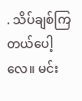. သိပ်ချစ်ကြတယ်ပေါ့လေ။ မင်း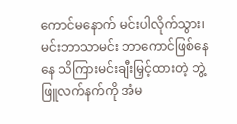ကောင်မနောက် မင်းပါလိုက်သွား၊ မင်းဘာသာမင်း ဘာကောင်ဖြစ်နေနေ သိကြားမင်းချီးမြှင့်ထားတဲ့ ဘွဲ့ဖြူလက်နက်ကို အံမ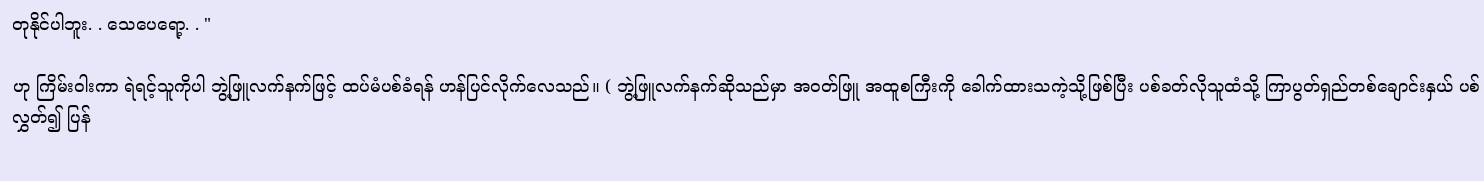တုနိုင်ပါဘူး. . သေပေရော့. . "

ဟု ကြိမ်းဝါးကာ ရဲရင့်သူကိုပါ ဘွဲ့ဖြူလက်နက်ဖြင့် ထပ်မံပစ်ခံရန် ဟန်ပြင်လိုက်လေသည်။ ( ဘွဲ့ဖြူလက်နက်ဆိုသည်မှာ အဝတ်ဖြူ အထူစကြီးကို ခေါက်ထားသကဲ့သို့ဖြစ်ပြီး ပစ်ခတ်လိုသူထံသို့ ကြာပွတ်ရှည်တစ်ချောင်းနှယ် ပစ်လွှတ်၍ ပြန်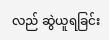လည် ဆွဲယူရခြင်း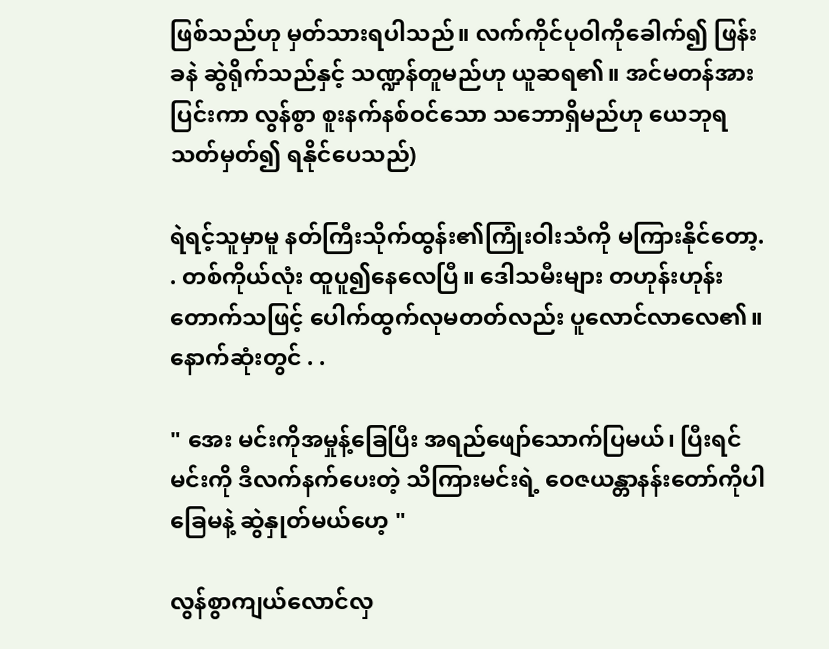ဖြစ်သည်ဟု မှတ်သားရပါသည်။ လက်ကိုင်ပုဝါကိုခေါက်၍ ဖြန်းခနဲ ဆွဲရိုက်သည်နှင့် သဏ္ဍန်တူမည်ဟု ယူဆရ၏။ အင်မတန်အားပြင်းကာ လွန်စွာ စူးနက်နစ်ဝင်သော သဘောရှိမည်ဟု ယေဘုရသတ်မှတ်၍ ရနိုင်ပေသည်)

ရဲရင့်သူမှာမူ နတ်ကြီးသိုက်ထွန်း၏ကြုံးဝါးသံကို မကြားနိုင်တော့. . တစ်ကိုယ်လုံး ထူပူ၍နေလေပြီ။ ဒေါသမီးများ တဟုန်းဟုန်းတောက်သဖြင့် ပေါက်ထွက်လုမတတ်လည်း ပူလောင်လာလေ၏။ နောက်ဆုံးတွင် . .

" အေး မင်းကိုအမှုန့်ခြေပြီး အရည်ဖျော်သောက်ပြမယ်၊ ပြီးရင် မင်းကို ဒီလက်နက်ပေးတဲ့ သိကြားမင်းရဲ့ ဝေဇယန္တာနန်းတော်ကိုပါ ခြေမနဲ့ ဆွဲနှုတ်မယ်ဟေ့ "

လွန်စွာကျယ်လောင်လှ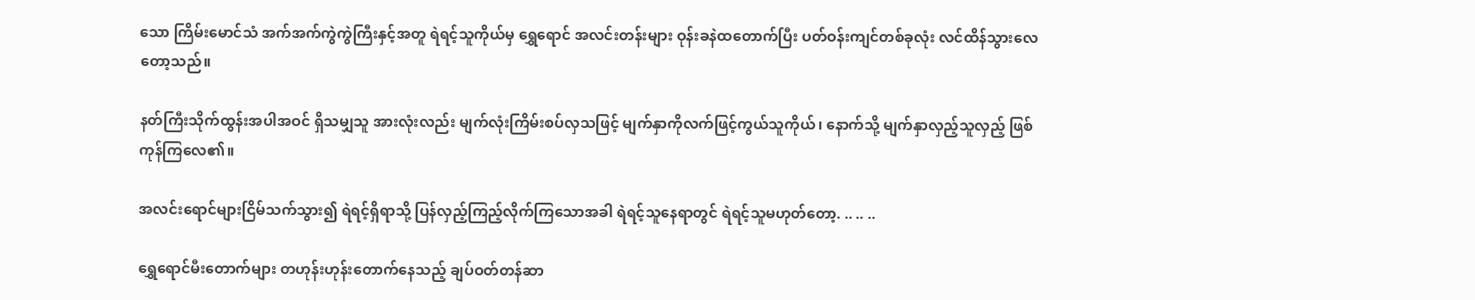သော ကြိမ်းမောင်သံ အက်အက်ကွဲကွဲကြီးနှင့်အတူ ရဲရင့်သူကိုယ်မှ ရွှေရောင် အလင်းတန်းများ ဝုန်းခနဲထတောက်ပြီး ပတ်ဝန်းကျင်တစ်ခုလုံး လင်ထိန်သွားလေတော့သည်။

နတ်ကြီးသိုက်ထွန်းအပါအဝင် ရှိသမျှသူ အားလုံးလည်း မျက်လုံးကြိမ်းစပ်လှသဖြင့် မျက်နှာကိုလက်ဖြင့်ကွယ်သူကိုယ်၊ နောက်သို့ မျက်နှာလှည့်သူလှည့် ဖြစ်ကုန်ကြလေ၏။

အလင်းရောင်များငြိမ်သက်သွား၍ ရဲရင့်ရှိရာသို့ ပြန်လှည့်ကြည့်လိုက်ကြသောအခါ ရဲရင့်သူနေရာတွင် ရဲရင့်သူမဟုတ်တော့. .. .. ..

ရွှေရောင်မီးတောက်များ တဟုန်းဟုန်းတောက်နေသည့် ချပ်ဝတ်တန်ဆာ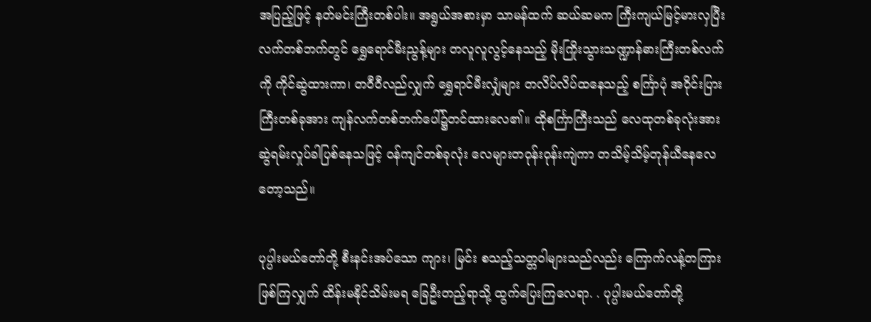အပြည့်ဖြင့် နတ်မင်းကြီးတစ်ပါး။ အရွယ်အစားမှာ သာမန်ထက် ဆယ်ဆမက ကြီးကျယ်မြင့်မားလှပြီး လက်တစ်ဘက်တွင် ရွှေရောင်မီးညွန့်များ တလူလူလွင့်နေသည့် မိုးကြိုးသွားသဏ္ဍာန်ဓားကြီးတစ်လက်ကို ကိုင်ဆွဲထားကာ၊ တဝီဝီလည်လျှက် ရွှေရာင်မီးလျှံများ တလိပ်လိပ်ထနေသည့် စင်္ကြာပုံ အဝိုင်းပြားကြီးတစ်ခုအား ကျန်လက်တစ်ဘက်ပေါ်၌တင်ထားလေ၏။ ထိုစင်္ကြာကြီးသည် လေထုတစ်ခုလုံးအား ဆွဲရမ်းလှုပ်ခါပြစ်နေသဖြင့် ဝန်ကျင်တစ်ခုလုံး လေများတဝုန်းဝုန်းကျဲကာ တသိမ့်သိမ့်တုန်ယီနေလေတော့သည်။

ပုပ္ပါးမယ်တော်တို့ စီးနင်းအပ်သော ကျား၊ မြင်း စသည့်သတ္တဝါများသည်လည်း ကြောက်လန့်တကြားဖြစ်ကြလျှက် ထိန်းမနိုင်သိမ်းမရ ခြေဦးတည့်ရာသို့ ထွက်ပြေးကြလေရာ. . ပုပ္ပါးမယ်တော်တို့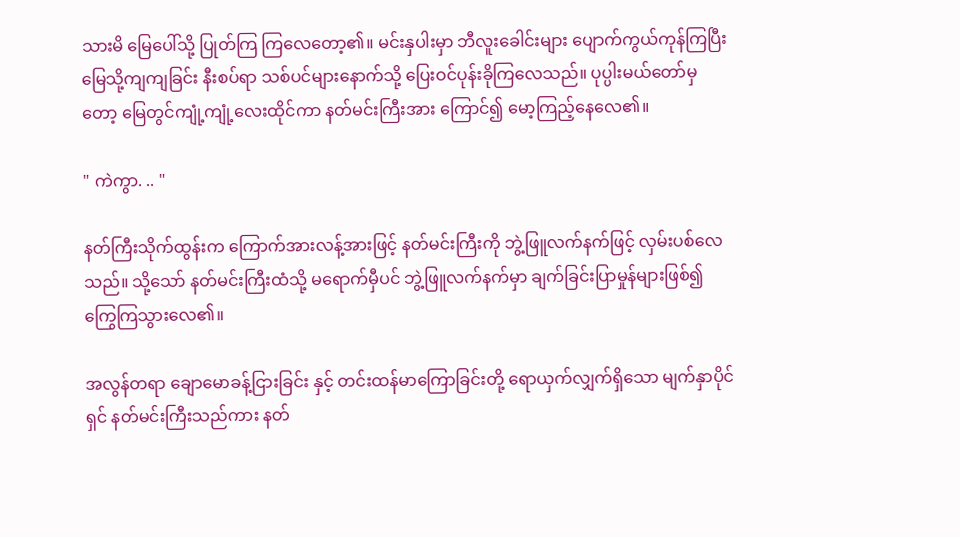သားမိ မြေပေါ်သို့ ပြုတ်ကြ ကြလေတော့၏။ မင်းနှပါးမှာ ဘီလူးခေါင်းများ ပျောက်ကွယ်ကုန်ကြပြီး မြေသို့ကျကျခြင်း နီးစပ်ရာ သစ်ပင်များနောက်သို့ ပြေးဝင်ပုန်းခိုကြလေသည်။ ပုပ္ပါးမယ်တော်မှတော့ မြေတွင်ကျုံ့ကျုံ့လေးထိုင်ကာ နတ်မင်းကြီးအား ကြောင်၍ မော့ကြည့်နေလေ၏။

" ကဲကွာ. .. "

နတ်ကြီးသိုက်ထွန်းက ကြောက်အားလန့်အားဖြင့် နတ်မင်းကြီးကို ဘွဲ့ဖြူလက်နက်ဖြင့် လှမ်းပစ်လေသည်။ သို့သော် နတ်မင်းကြီးထံသို့ မရောက်မှီပင် ဘွဲ့ဖြူလက်နက်မှာ ချက်ခြင်းပြာမှုန်များဖြစ်၍ ကြွေကြသွားလေ၏။

အလွန်တရာ ချောမောခန့်ငြားခြင်း နှင့် တင်းထန်မာကြောခြင်းတို့ ရောယှက်လျှက်ရှိသော မျက်နှာပိုင်ရှင် နတ်မင်းကြီးသည်ကား နတ်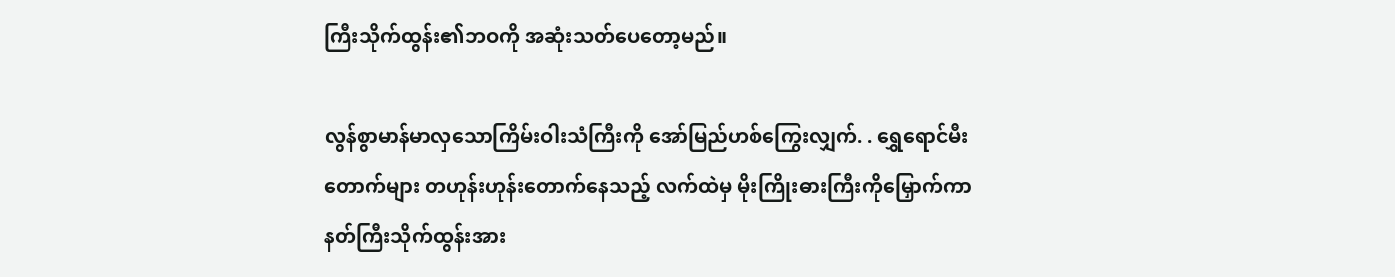ကြီးသိုက်ထွန်း၏ဘဝကို အဆုံးသတ်ပေတော့မည်။

လွန်စွာမာန်မာလှသောကြိမ်းဝါးသံကြီးကို အော်မြည်ဟစ်ကြွေးလျှက်. . ရွှေရောင်မီးတောက်များ တဟုန်းဟုန်းတောက်နေသည့် လက်ထဲမှ မိုးကြိုးဓားကြီးကိုမြှောက်ကာ နတ်ကြီးသိုက်ထွန်းအား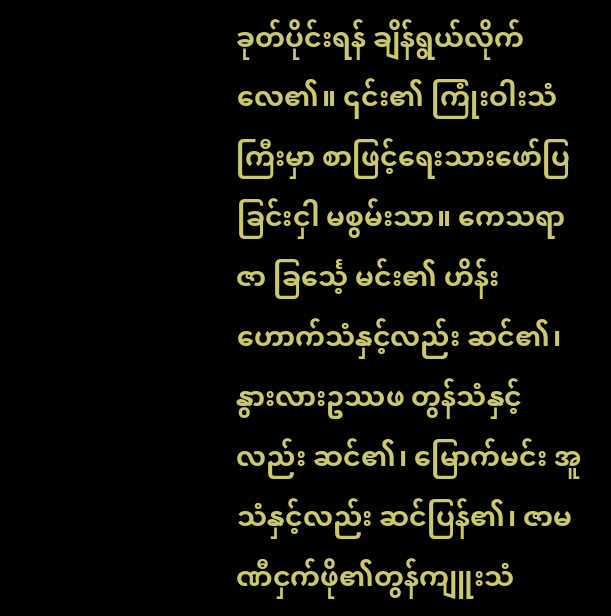ခုတ်ပိုင်းရန် ချိန်ရွယ်လိုက်လေ၏။ ၎င်း၏ ကြုံးဝါးသံကြီးမှာ စာဖြင့်ရေးသားဖော်ပြခြင်းငှါ မစွမ်းသာ။ ကေသရာဇာ ခြင်္သေ့ မင်း၏ ဟိန်းဟောက်သံနှင့်လည်း ဆင်၏၊ နွားလားဥဿဖ တွန်သံနှင့်လည်း ဆင်၏၊ မြောက်မင်း အူသံနှင့်လည်း ဆင်ပြန်၏၊ ဇာမဏီငှက်ဖို၏တွန်ကျူးသံ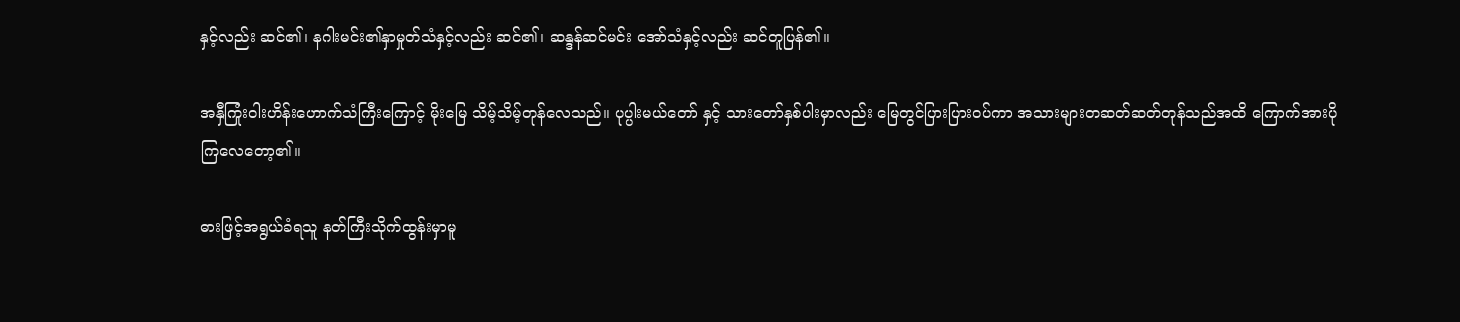နှင့်လည်း ဆင်၏၊ နဂါးမင်း၏နှာမှုတ်သံနှင့်လည်း ဆင်၏၊ ဆန္ဒန်ဆင်မင်း အော်သံနှင့်လည်း ဆင်တူပြန်၏။

အနှီကြုံးဝါးဟိန်းဟောက်သံကြီးကြောင့် မိုးမြေ သိမ့်သိမ့်တုန်လေသည်။ ပုပ္ပါးမယ်တော် နှင့် သားတော်နှစ်ပါးမှာလည်း မြေတွင်ပြားပြားဝပ်ကာ အသားများတဆတ်ဆတ်တုန်သည်အထိ ကြောက်အားပိုကြလေတော့၏။

ဓားဖြင့်အရွယ်ခံရသူ နတ်ကြီးသိုက်ထွန်းမှာမူ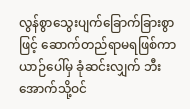လွန်စွာသွေးပျက်ခြောက်ခြားစွာဖြင့် ဆောက်တည်ရာမရဖြစ်ကာ ယာဉ်ပေါ်မှ ခုံဆင်းလျှက် ဘီးအောက်သို့ဝင်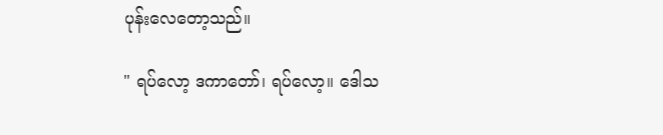ပုန်းလေတော့သည်။

" ရပ်လော့ ဒကာတော်၊ ရပ်လော့။ ဒေါသ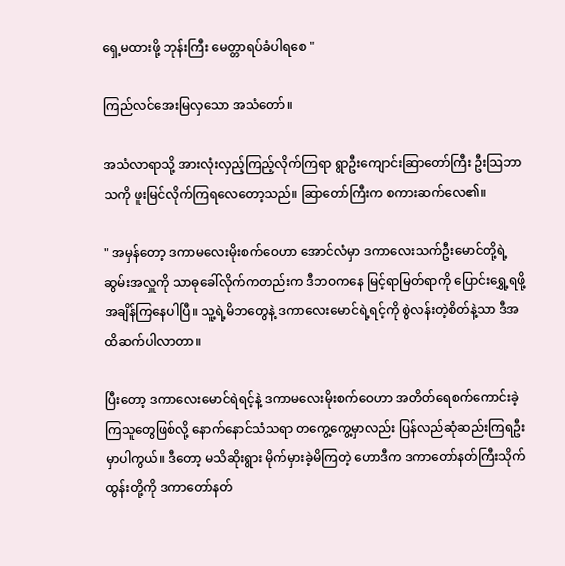ရှေ့မထားဖို့ ဘုန်းကြီး မေတ္တာရပ်ခံပါရစေ "

ကြည်လင်အေးမြလှသော အသံတော်။

အသံလာရာသို့ အားလုံးလှည့်ကြည့်လိုက်ကြရာ ရွာဦးကျောင်းဆြာတော်ကြီး ဦးသြဘာသကို ဖူးမြင်လိုက်ကြရလေတော့သည်။ ဆြာတော်ကြီးက စကားဆက်လေ၏။

" အမှန်တော့ ဒကာမလေးမိုးစက်ဝေဟာ အောင်လံမှာ ဒကာလေးသက်ဦးမောင်တို့ရဲ့ ဆွမ်းအလှူကို သာဓုခေါ်လိုက်ကတည်းက ဒီဘဝကနေ မြင့်ရာမြတ်ရာကို ပြောင်းရွှေ့ရဖို့ အချိန်ကြနေပါပြီ။ သူ့ရဲ့မိဘတွေနဲ့ ဒကာလေးမောင်ရဲ့ရင့်ကို စွဲလန်းတဲ့စိတ်နဲ့သာ ဒီအထိဆက်ပါလာတာ။

ပြီးတော့ ဒကာလေးမောင်ရဲရင့်နဲ့ ဒကာမလေးမိုးစက်ဝေဟာ အတိတ်ရေစက်ကောင်းခဲ့ကြသူတွေဖြစ်လို့ နောက်နောင်သံသရာ တကွေ့ကွေ့မှာလည်း ပြန်လည်ဆုံဆည်းကြရဦးမှာပါကွယ်။ ဒီတော့ မသိဆိုးရွား မိုက်မှားခဲ့မိကြတဲ့ ဟောဒီက ဒကာတော်နတ်ကြီးသိုက်ထွန်းတို့ကို ဒကာတော်နတ်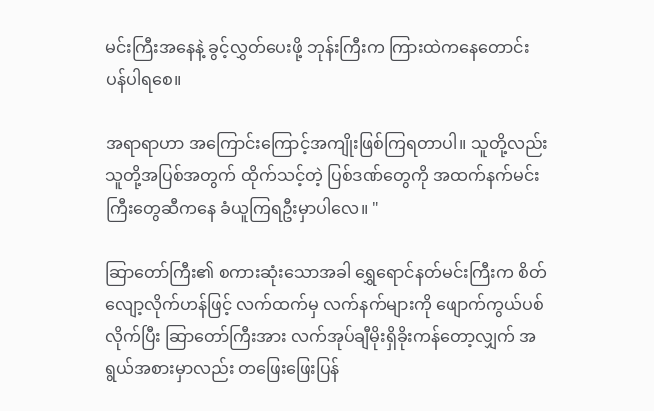မင်းကြီးအနေနဲ့ ခွင့်လွှတ်ပေးဖို့ ဘုန်းကြီးက ကြားထဲကနေတောင်းပန်ပါရစေ။

အရာရာဟာ အကြောင်းကြောင့်အကျိုးဖြစ်ကြရတာပါ။ သူတို့လည်း သူတို့အပြစ်အတွက် ထိုက်သင့်တဲ့ ပြစ်ဒဏ်တွေကို အထက်နက်မင်းကြီးတွေဆီကနေ ခံယူကြရဦးမှာပါလေ။ "

ဆြာတော်ကြီး၏ စကားဆုံးသောအခါ ရွှေရောင်နတ်မင်းကြီးက စိတ်လျော့လိုက်ဟန်ဖြင့် လက်ထက်မှ လက်နက်များကို ဖျောက်ကွယ်ပစ်လိုက်ပြီး ဆြာတော်ကြီးအား လက်အုပ်ချီမိုးရှိခိုးကန်တော့လျှက် အရွယ်အစားမှာလည်း တဖြေးဖြေးပြန်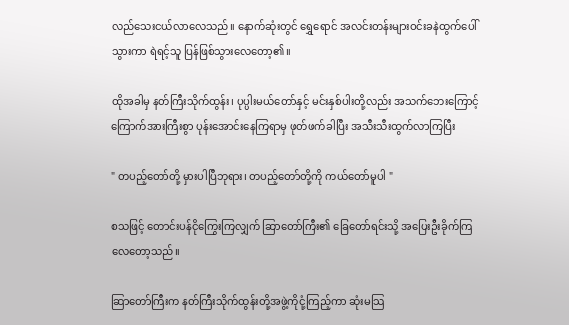လည်သေးငယ်လာလေသည်။ နောက်ဆုံးတွင် ရွှေရောင် အလင်းတန်းများဝင်းခနဲထွက်ပေါ်သွားကာ ရဲရင့်သူ ပြန်ဖြစ်သွားလေတော့၏။

ထိုအခါမှ နတ်ကြီးသိုက်ထွန်း၊ ပုပ္ပါးမယ်တော်နှင့် မင်းနှစ်ပါးတို့လည်း အသက်ဘေးကြောင့် ကြောက်အားကြီးစွာ ပုန်းအောင်းနေကြရာမှ ဖုတ်ဖက်ခါပြီး အသီးသီးထွက်လာကြပြီး

" တပည့်တော်တို့ မှားပါပြီဘုရား၊ တပည့်တော်တို့ကို ကယ်တော်မူပါ "

စသဖြင့် တောင်းပန်ငိုကြွေးကြလျှက် ဆြာတော်ကြီး၏ ခြေတော်ရင်းသို့ အပြေးဦးခိုက်ကြလေတော့သည်။

ဆြာတော်ကြီးက နတ်ကြီးသိုက်ထွန်းတို့အဖွဲ့ကိုငုံ့ကြည့်ကာ ဆုံးမသြ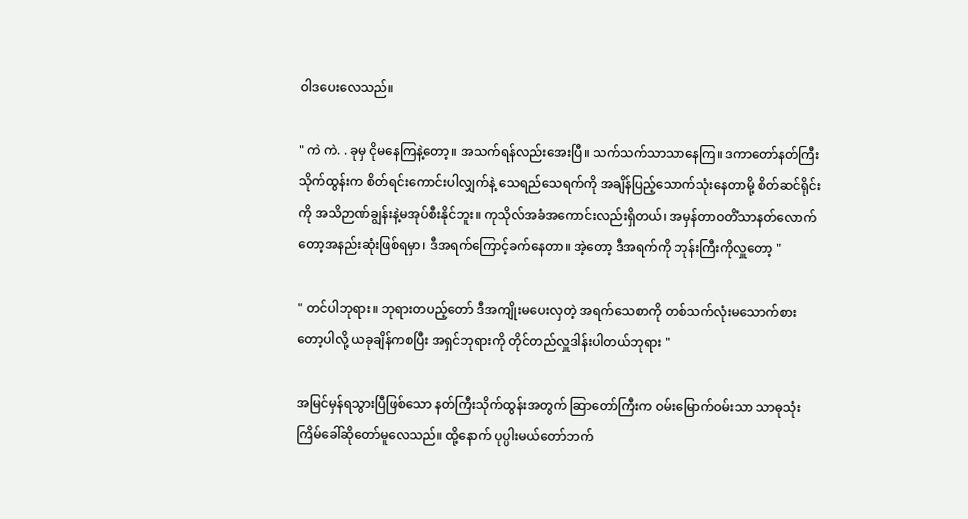ဝါဒပေးလေသည်။

" ကဲ ကဲ. . ခုမှ ငိုမနေကြနဲ့တော့။ အသက်ရန်လည်းအေးပြီ။ သက်သက်သာသာနေကြ။ ဒကာတော်နတ်ကြီးသိုက်ထွန်းက စိတ်ရင်းကောင်းပါလျှက်နဲ့ သေရည်သေရက်ကို အချိန်ပြည့်သောက်သုံးနေတာမို့ စိတ်ဆင်ရိုင်းကို အသိဉာဏ်ချွန်းနဲ့မအုပ်စီးနိုင်ဘူး။ ကုသိုလ်အခံအကောင်းလည်းရှိတယ်၊ အမှန်တာဝတိံသာနတ်လောက်တော့အနည်းဆုံးဖြစ်ရမှာ၊ ဒီအရက်ကြောင့်ခက်နေတာ။ အဲ့တော့ ဒီအရက်ကို ဘုန်းကြီးကိုလှူတော့ "

" တင်ပါဘုရား။ ဘုရားတပည့်တော် ဒီအကျိုးမပေးလှတဲ့ အရက်သေစာကို တစ်သက်လုံးမသောက်စားတော့ပါလို့ ယခုချိန်ကစပြီး အရှင်ဘုရားကို တိုင်တည်လှူဒါန်းပါတယ်ဘုရား "

အမြင်မှန်ရသွားပြီဖြစ်သော နတ်ကြီးသိုက်ထွန်းအတွက် ဆြာတော်ကြီးက ဝမ်းမြောက်ဝမ်းသာ သာဓုသုံးကြိမ်ခေါ်ဆိုတော်မူလေသည်။ ထို့နောက် ပုပ္ပါးမယ်တော်ဘက်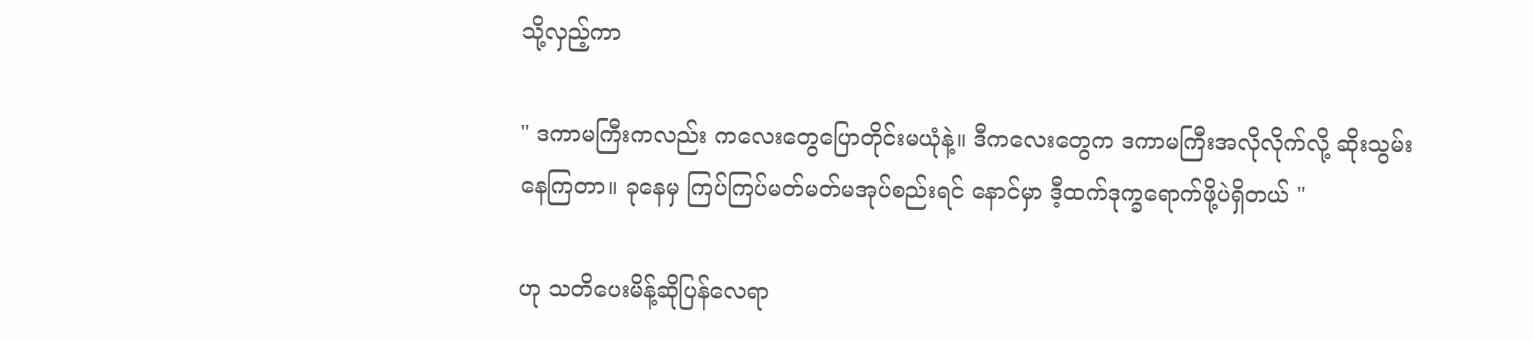သို့လှည့်ကာ

" ဒကာမကြီးကလည်း ကလေးတွေပြောတိုင်းမယုံနဲ့။ ဒီကလေးတွေက ဒကာမကြီးအလိုလိုက်လို့ ဆိုးသွမ်းနေကြတာ။ ခုနေမှ ကြပ်ကြပ်မတ်မတ်မအုပ်စည်းရင် နောင်မှာ ဒီ့ထက်ဒုက္ခရောက်ဖို့ပဲရှိတယ် "

ဟု သတိပေးမိန့်ဆိုပြန်လေရာ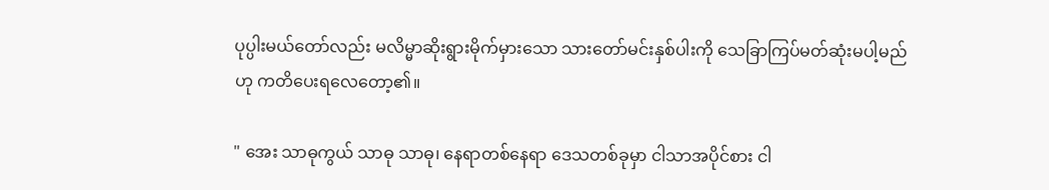ပုပ္ပါးမယ်တော်လည်း မလိမ္မာဆိုးရွားမိုက်မှားသော သားတော်မင်းနှစ်ပါးကို သေခြာကြပ်မတ်ဆုံးမပါ့မည်ဟု ကတိပေးရလေတော့၏။

" အေး သာဓုကွယ် သာဓု သာဓု၊ နေရာတစ်နေရာ ဒေသတစ်ခုမှာ ငါသာအပိုင်စား ငါ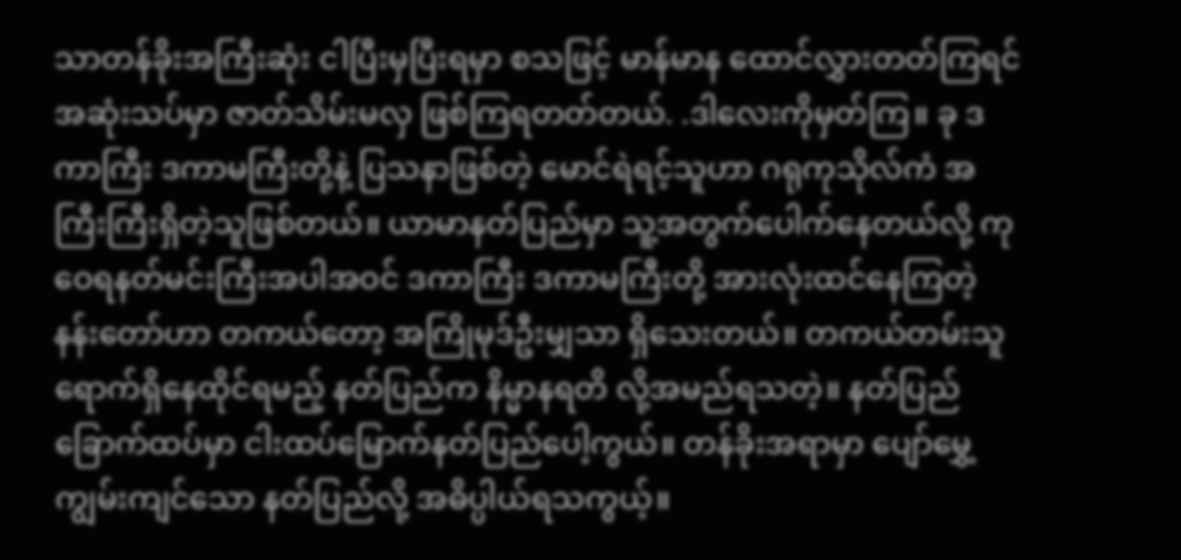သာတန်ခိုးအကြီးဆုံး ငါပြီးမှပြီးရမှာ စသဖြင့် မာန်မာန ထောင်လွှားတတ်ကြရင် အဆုံးသပ်မှာ ဇာတ်သိမ်းမလှ ဖြစ်ကြရတတ်တယ်. .ဒါလေးကိုမှတ်ကြ။ ခု ဒကာကြီး ဒကာမကြီးတို့နဲ့ ပြသနာဖြစ်တဲ့ မောင်ရဲရင့်သူဟာ ဂရုကုသိုလ်ကံ အကြီးကြီးရှိတဲ့သူဖြစ်တယ်။ ယာမာနတ်ပြည်မှာ သူ့အတွက်ပေါက်နေတယ်လို့ ကုဝေရနတ်မင်းကြီးအပါအဝင် ဒကာကြီး ဒကာမကြီးတို့ အားလုံးထင်နေကြတဲ့ နန်းတော်ဟာ တကယ်တော့ အကြိုမုဒ်ဦးမျှသာ ရှိသေးတယ်။ တကယ်တမ်းသူရောက်ရှိနေထိုင်ရမည့် နတ်ပြည်က နိမ္မာနရတိ လို့အမည်ရသတဲ့။ နတ်ပြည်ခြောက်ထပ်မှာ ငါးထပ်မြောက်နတ်ပြည်ပေါ့ကွယ်။ တန်ခိုးအရာမှာ ပျော်မွှေ့ကျွမ်းကျင်သော နတ်ပြည်လို့ အဓိပ္ပါယ်ရသကွယ့်။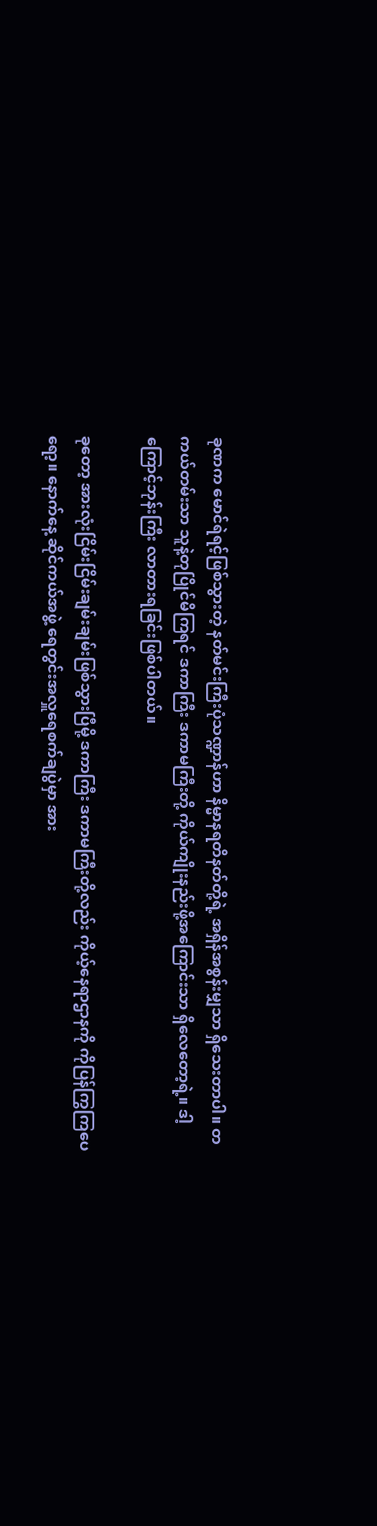ခုဏက မောင်ရဲရင့်ဖြစ်သွားတဲ့ နတ်မင်းကြီးပုံသဏ္ဍာန်ဟာ နိမ္မာနရတိနတ်တို့ရဲ့ အရှိန်အစွန်းမျှသာ ရှိသေးတာပါ။ တကယ်တမ်းသာ သူနဲ့တုပြိုင်မိကြရင် ဒကာကြီး ဒကာမကြီးတို့ ကိုယ်ကျိုးနည်းဖို့အကြောင်းသာ ရှိလေတော့ရဲ့။ ဒါ့ကြောင့်ဘုန်းကြီး လာတားရခြင်းဖြစ်ပါတယ်။

ခုတော့ အားလုံးငြိမ်းငြိမ်းချမ်းချမ်းဖြစ်သွားပြီမို့ ဒကာကြီး ဒကာမကြီးတို့လည်း ကိုယ့်နေရာဌာနကို ကိုပြန်ကြွကြပေရော့။ နောက်နေ့ ဆိုင်ကယ်အဖွဲ့ ရေတွင်းအလှူရေစက်ချပွဲမှာ အား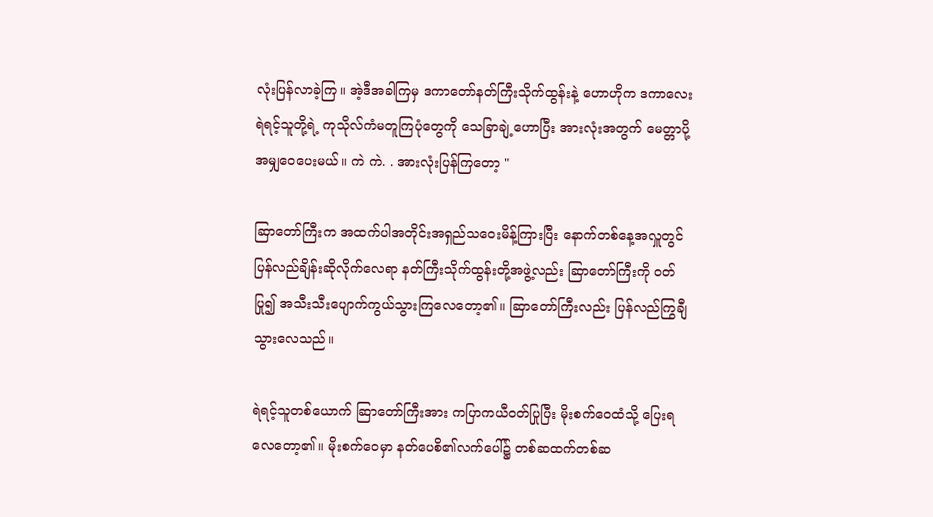လုံးပြန်လာခဲ့ကြ။ အဲ့ဒီအခါကြမှ ဒကာတော်နတ်ကြီးသိုက်ထွန်းနဲ့ ဟောဟိုက ဒကာလေးရဲရင့်သူတို့ရဲ့ ကုသိုလ်ကံမတူကြပုံတွေကို သေခြာချဲ့ဟောပြီး အားလုံးအတွက် မေတ္တာပို့ အမျှဝေပေးမယ်။ ကဲ ကဲ. . အားလုံးပြန်ကြတော့ "

ဆြာတော်ကြီးက အထက်ပါအတိုင်းအရှည်သဝေးမိန့်ကြားပြီး နောက်တစ်နေ့အလှူတွင် ပြန်လည်ချိန်းဆိုလိုက်လေရာ နတ်ကြီးသိုက်ထွန်းတို့အဖွဲ့လည်း ဆြာတော်ကြီးကို ဝတ်ပြု၍ အသီးသီးပျောက်ကွယ်သွားကြလေတော့၏။ ဆြာတော်ကြီးလည်း ပြန်လည်ကြွချီသွားလေသည်။

ရဲရင့်သူတစ်ယောက် ဆြာတော်ကြီးအား ကပြာကယီဝတ်ပြုပြီး မိုးစက်ဝေထံသို့ ပြေးရလေတော့၏။ မိုးစက်ဝေမှာ နတ်ပေစိ၏လက်ပေါ်၌ တစ်ဆထက်တစ်ဆ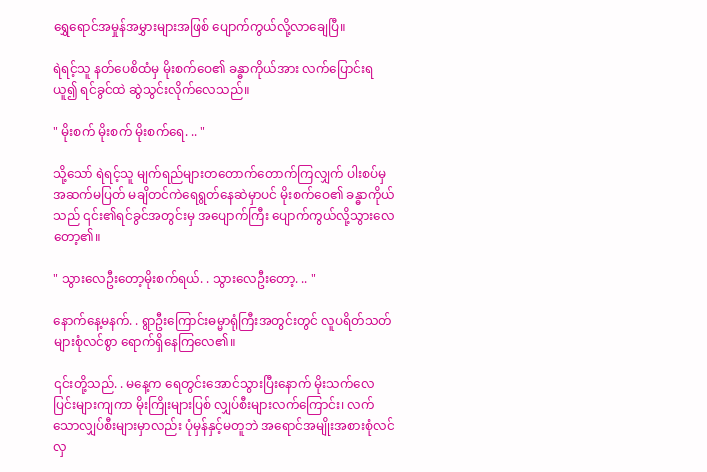ရွှေရောင်အမှုန်အမွှားများအဖြစ် ပျောက်ကွယ်လို့လာချေပြီ။

ရဲရင့်သူ နတ်ပေစိထံမှ မိုးစက်ဝေ၏ ခန္ဓာကိုယ်အား လက်ပြောင်းရယူ၍ ရင်ခွင်ထဲ ဆွဲသွင်းလိုက်လေသည်။

" မိုးစက် မိုးစက် မိုးစက်ရေ. .. "

သို့သော် ရဲရင့်သူ မျက်ရည်များတတောက်တောက်ကြလျှက် ပါးစပ်မှ အဆက်မပြတ် မချိတင်ကဲရေရွတ်နေဆဲမှာပင် မိုးစက်ဝေ၏ ခန္ဓာကိုယ်သည် ၎င်း၏ရင်ခွင်အတွင်းမှ အပျောက်ကြီး ပျောက်ကွယ်လို့သွားလေတော့၏။

" သွားလေဦးတော့မိုးစက်ရယ်. . သွားလေဦးတော့. .. "

နောက်နေ့မနက်. . ရွာဦးကြောင်းဓမ္မာရုံကြီးအတွင်းတွင် လူပရိတ်သတ်များစုံလင်စွာ ရောက်ရှိနေကြလေ၏။

၎င်းတို့သည်. . မနေ့က ရေတွင်းအောင်သွားပြီးနောက် မိုးသက်လေပြင်းများကျကာ မိုးကြိုးများပြစ် လျှပ်စီးများလက်ကြောင်း၊ လက်သောလျှပ်စီးများမှာလည်း ပုံမှန်နှင့်မတူဘဲ အရောင်အမျိုးအစားစုံလင်လှ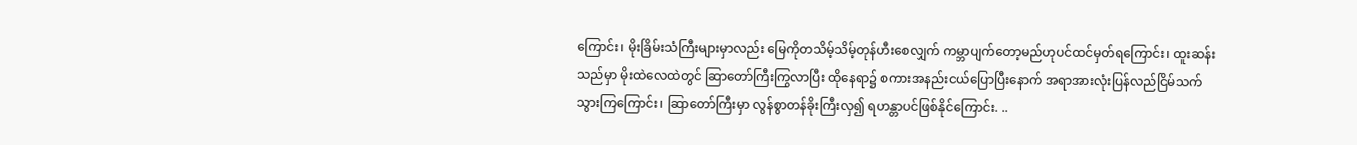ကြောင်း၊ မိုးခြိမ်းသံကြီးများမှာလည်း မြေကိုတသိမ့်သိမ့်တုန်ဟီးစေလျှက် ကမ္ဘာပျက်တော့မည်ဟုပင်ထင်မှတ်ရကြောင်း၊ ထူးဆန်းသည်မှာ မိုးထဲလေထဲတွင် ဆြာတော်ကြီးကြွလာပြီး ထိုနေရာ၌ စကားအနည်းငယ်ပြောပြီးနောက် အရာအားလုံးပြန်လည်ငြိမ်သက်သွားကြကြောင်း၊ ဆြာတော်ကြီးမှာ လွန်စွာတန်ခိုးကြီးလှ၍ ရဟန္တာပင်ဖြစ်နိုင်ကြောင်း. ..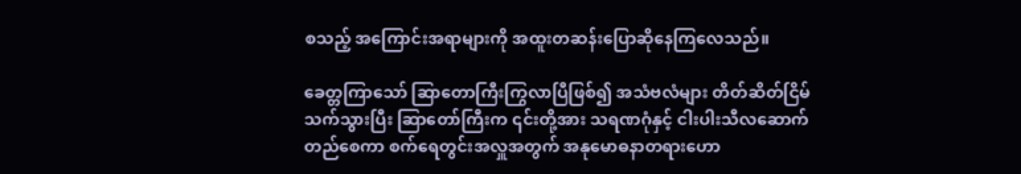စသည့် အကြောင်းအရာများကို အထူးတဆန်းပြောဆိုနေကြလေသည်။

ခေတ္တကြာသော် ဆြာတောကြီးကြွလာပြီဖြစ်၍ အသံဗလံများ တိတ်ဆိတ်ငြိမ်သက်သွားပြီး ဆြာတော်ကြီးက ၎င်းတို့အား သရဏဂုံနှင့် ငါးပါးသီလဆောက်တည်စေကာ စက်ရေတွင်းအလှူအတွက် အနုမောဓနာတရားဟော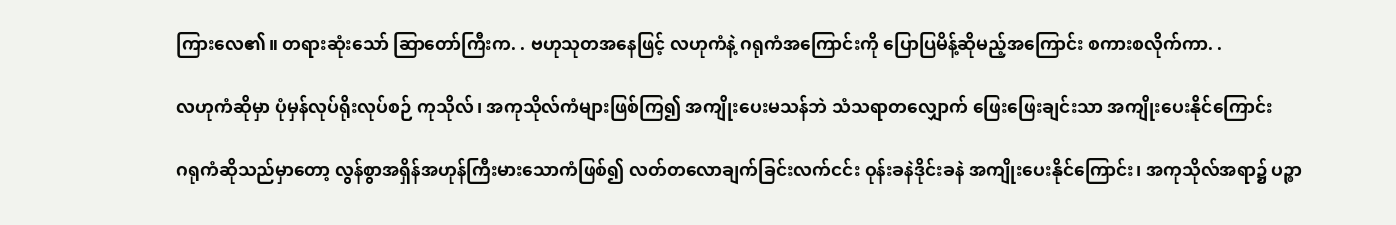ကြားလေ၏။ တရားဆုံးသော် ဆြာတော်ကြီးက. . ဗဟုသုတအနေဖြင့် လဟုကံနဲ့ ဂရုကံအကြောင်းကို ပြောပြမိန့်ဆိုမည့်အကြောင်း စကားစလိုက်ကာ. .

လဟုကံဆိုမှာ ပုံမှန်လုပ်ရိုးလုပ်စဉ် ကုသိုလ်၊ အကုသိုလ်ကံများဖြစ်ကြ၍ အကျိုးပေးမသန်ဘဲ သံသရာတလျှောက် ဖြေးဖြေးချင်းသာ အကျိုးပေးနိုင်ကြောင်း

ဂရုကံဆိုသည်မှာတော့ လွန်စွာအရှိန်အဟုန်ကြီးမားသောကံဖြစ်၍ လတ်တလောချက်ခြင်းလက်ငင်း ဝုန်းခနဲဒိုင်းခနဲ အကျိုးပေးနိုင်ကြောင်း၊ အကုသိုလ်အရာ၌ ပဉ္စာ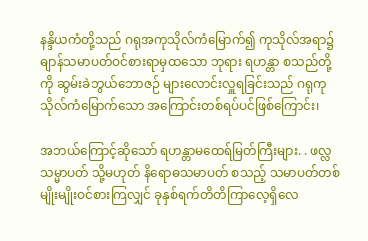နန္ဒိယကံတို့သည် ဂရုအကုသိုလ်ကံမြောက်၍ ကုသိုလ်အရာ၌ ဓျာန်သမာပတ်ဝင်စားရာမှထသော ဘုရား ရဟန္တာ စသည်တို့ကို ဆွမ်းခဲဘွယ်ဘောဇဉ် များလောင်းလှူရခြင်းသည် ဂရုကုသိုလ်ကံမြောက်သော အကြောင်းတစ်ရပ်ပင်ဖြစ်ကြောင်း၊

အဘယ်ကြောင့်ဆိုသော် ရဟန္တာမထေရ်မြတ်ကြီးများ. . ဖလ္လသမ္မာပတ် သို့မဟုတ် နိရောဓသမာပတ် စသည့် သမာပတ်တစ်မျိုးမျိုးဝင်စားကြလျှင် ခုနှစ်ရက်တိတိကြာလေ့ရှိလေ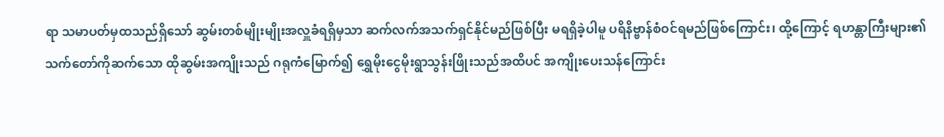ရာ သမာပတ်မှထသည်ရှိသော် ဆွမ်းတစ်မျိုးမျိုးအလှူခံရရှိမှသာ ဆက်လက်အသက်ရှင်နိုင်မည်ဖြစ်ပြီး မရရှိခဲ့ပါမူ ပရိနိဗ္ဗာန်စံဝင်ရမည်ဖြစ်ကြောင်း၊ ထို့ကြောင့် ရဟန္တာကြီးများ၏ သက်တော်ကိုဆက်သော ထိုဆွမ်းအကျိုးသည် ဂရုကံမြောက်၍ ရွှေမိုးငွေမိုးရွာသွန်းဖြိုးသည်အထိပင် အကျိုးပေးသန်ကြောင်း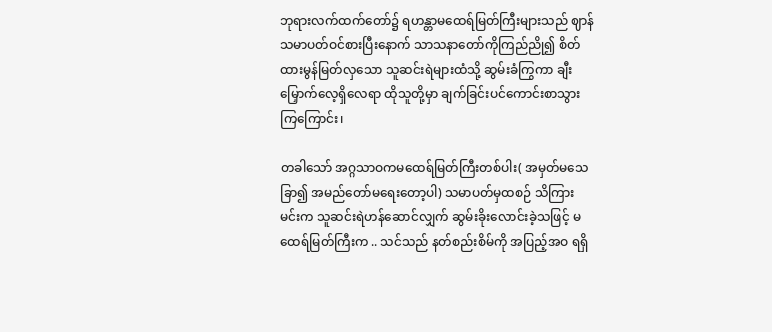ဘုရားလက်ထက်တော်၌ ရဟန္တာမထေရ်မြတ်ကြီးများသည် ဈာန်သမာပတ်ဝင်စားပြီးနောက် သာသနာတော်ကိုကြည်ညို၍ စိတ်ထားမွန်မြတ်လှသော သူဆင်းရဲများထံသို့ ဆွမ်းခံကြွကာ ချီးမြှောက်လေ့ရှိလေရာ ထိုသူတို့မှာ ချက်ခြင်းပင်ကောင်းစာသွားကြကြောင်း၊

တခါသော် အဂ္ဂသာဝကမထေရ်မြတ်ကြီးတစ်ပါး( အမှတ်မသေခြာ၍ အမည်တော်မရေးတော့ပါ) သမာပတ်မှထစဉ် သိကြားမင်းက သူဆင်းရဲဟန်ဆောင်လျှက် ဆွမ်းခိုးလောင်းခဲ့သဖြင့် မထေရ်မြတ်ကြီးက .. သင်သည် နတ်စည်းစိမ်ကို အပြည့်အဝ ရရှိ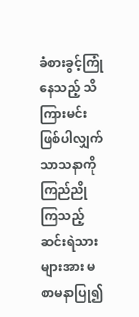ခံစားခွင့်ကြုံနေသည့် သိကြားမင်းဖြစ်ပါလျှက် သာသနာကိုကြည်ညိုကြသည့် ဆင်းရဲသားများအား မစာမနာပြု၍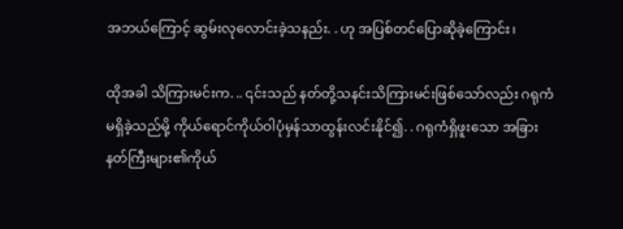အဘယ်ကြောင့် ဆွမ်းလုလောင်းခဲ့သနည်း. . ဟု အပြစ်တင်ပြောဆိုခဲ့ကြောင်း၊

ထိုအခါ သိကြားမင်းက. .. ၎င်းသည် နတ်တို့သနင်းသိကြားမင်းဖြစ်သော်လည်း ဂရုကံမရှိခဲ့သည်မို့ ကိုယ်ရောင်ကိုယ်ဝါပုံမှန်သာထွန်းလင်းနိုင်၍. . ဂရုကံရှိဖူးသော အခြားနတ်ကြီးများ၏ကိုယ်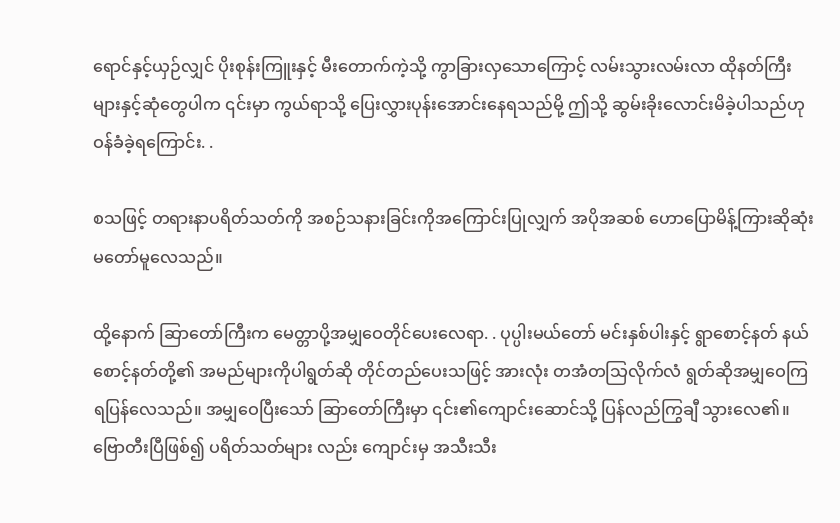ရောင်နှင့်ယှဉ်လျှင် ပိုးစုန်းကြူးနှင့် မီးတောက်ကဲ့သို့ ကွာခြားလှသောကြောင့် လမ်းသွားလမ်းလာ ထိုနတ်ကြီးများနှင့်ဆုံတွေပါက ၎င်းမှာ ကွယ်ရာသို့ ပြေးလွှားပုန်းအောင်းနေရသည်မို့ ဤသို့ ဆွမ်းခိုးလောင်းမိခဲ့ပါသည်ဟု ဝန်ခံခဲ့ရကြောင်း. .

စသဖြင့် တရားနာပရိတ်သတ်ကို အစဉ်သနားခြင်းကိုအကြောင်းပြုလျှက် အပိုအဆစ် ဟောပြောမိန့်ကြားဆိုဆုံးမတော်မူလေသည်။

ထို့နောက် ဆြာတော်ကြီးက မေတ္တာပို့အမျှဝေတိုင်ပေးလေရာ. . ပုပ္ပါးမယ်တော် မင်းနှစ်ပါးနှင့် ရွာစောင့်နတ် နယ်စောင့်နတ်တို့၏ အမည်များကိုပါရွတ်ဆို တိုင်တည်ပေးသဖြင့် အားလုံး တအံတသြလိုက်လံ ရွတ်ဆိုအမျှဝေကြရပြန်လေသည်။ အမျှဝေပြီးသော် ဆြာတော်ကြီးမှာ ၎င်း၏ကျောင်းဆောင်သို့ ပြန်လည်ကြွချီ သွားလေ၏။ ဗြောတီးပြီဖြစ်၍ ပရိတ်သတ်များ လည်း ကျောင်းမှ အသီးသီး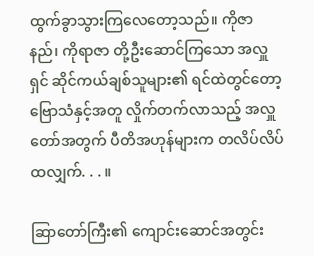ထွက်ခွာသွားကြလေတော့သည်။ ကိုဇာနည်၊ ကိုရာဇာ တို့ဦးဆောင်ကြသော အလှူရှင် ဆိုင်ကယ်ချစ်သူများ၏ ရင်ထဲတွင်တော့ ဗြောသံနှင့်အတူ လှိုက်တက်လာသည့် အလှူတော်အတွက် ပီတိအဟုန်များက တလိပ်လိပ်ထလျှက်. . . ။

ဆြာတော်ကြီး၏ ကျောင်းဆောင်အတွင်း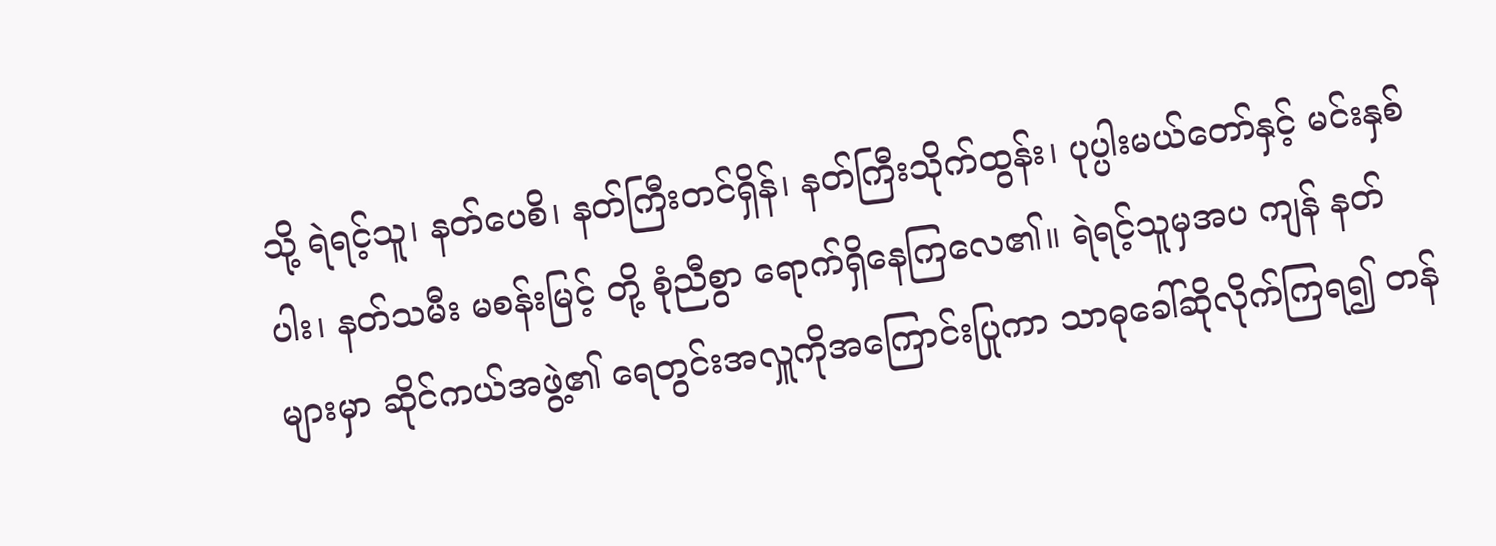သို့ ရဲရင့်သူ၊ နတ်ပေစိ၊ နတ်ကြီးတင်ရှိန်၊ နတ်ကြီးသိုက်ထွန်း၊ ပုပ္ပါးမယ်တော်နှင့် မင်းနှစ်ပါး၊ နတ်သမီး မစန်းမြင့် တို့ စုံညီစွာ ရောက်ရှိနေကြလေ၏။ ရဲရင့်သူမှအပ ကျန် နတ်များမှာ ဆိုင်ကယ်အဖွဲ့၏ ရေတွင်းအလှူကိုအကြောင်းပြုကာ သာဓုခေါ်ဆိုလိုက်ကြရ၍ တန်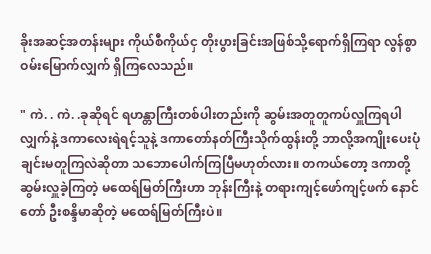ခိုးအဆင့်အတန်းများ ကိုယ်စီကိုယ်ငှ တိုးပွားခြင်းအဖြစ်သို့ရောက်ရှိကြရာ လွန်စွာဝမ်းမြောက်လျှက် ရှိကြလေသည်။

" ကဲ. . ကဲ. .ခုဆိုရင် ရဟန္တာကြီးတစ်ပါးတည်းကို ဆွမ်းအတူတူကပ်လှူကြရပါလျှက်နဲ့ ဒကာလေးရဲရင့်သူနဲ့ ဒကာတော်နတ်ကြီးသိုက်ထွန်းတို့ ဘာလို့အကျိုးပေးပုံချင်းမတူကြလဲဆိုတာ သဘောပေါက်ကြပြီမဟုတ်လား။ တကယ်တော့ ဒကာတို့ ဆွမ်းလှူခဲ့ကြတဲ့ မထေရ်မြတ်ကြီးဟာ ဘုန်းကြီးနဲ့ တရားကျင့်ဖော်ကျင့်ဖက် နောင်တော် ဦးစန္ဒိမာဆိုတဲ့ မထေရ်မြတ်ကြီးပဲ။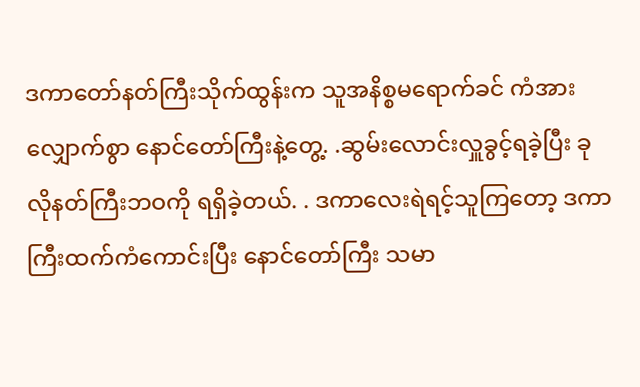ဒကာတော်နတ်ကြီးသိုက်ထွန်းက သူအနိစ္စမရောက်ခင် ကံအားလျှောက်စွာ နောင်တော်ကြီးနဲ့တွေ့. .ဆွမ်းလောင်းလှူခွင့်ရခဲ့ပြီး ခုလိုနတ်ကြီးဘဝကို ရရှိခဲ့တယ်. . ဒကာလေးရဲရင့်သူကြတော့ ဒကာကြီးထက်ကံကောင်းပြီး နောင်တော်ကြီး သမာ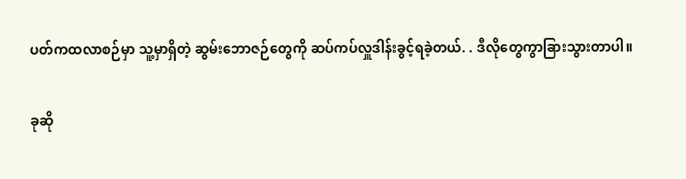ပတ်ကထလာစဉ်မှာ သူ့မှာရှိတဲ့ ဆွမ်းဘောဇဉ်တွေကို ဆပ်ကပ်လှူဒါန်းခွင့်ရခဲ့တယ်. . ဒီလိုတွေကွာခြားသွားတာပါ။

ခုဆို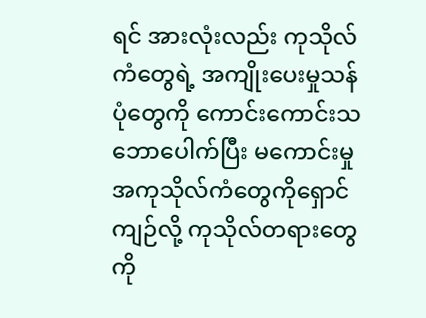ရင် အားလုံးလည်း ကုသိုလ်ကံတွေရဲ့ အကျိုးပေးမှုသန်ပုံတွေကို ကောင်းကောင်းသဘောပေါက်ပြီး မကောင်းမှု အကုသိုလ်ကံတွေကိုရှောင်ကျဉ်လို့ ကုသိုလ်တရားတွေကို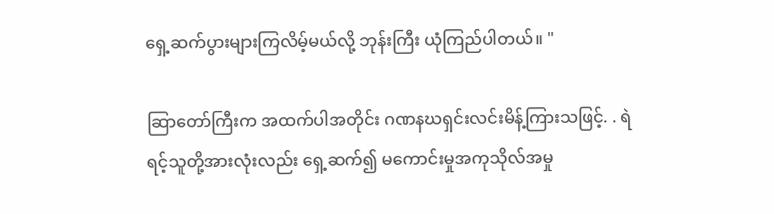ရှေ့ဆက်ပွားများကြလိမ့်မယ်လို့ ဘုန်းကြီး ယုံကြည်ပါတယ်။ "

ဆြာတော်ကြီးက အထက်ပါအတိုင်း ဂဏနဃရှင်းလင်းမိန့်ကြားသဖြင့်. . ရဲရင့်သူတို့အားလုံးလည်း ရှေ့ဆက်၍ မကောင်းမှုအကုသိုလ်အမှု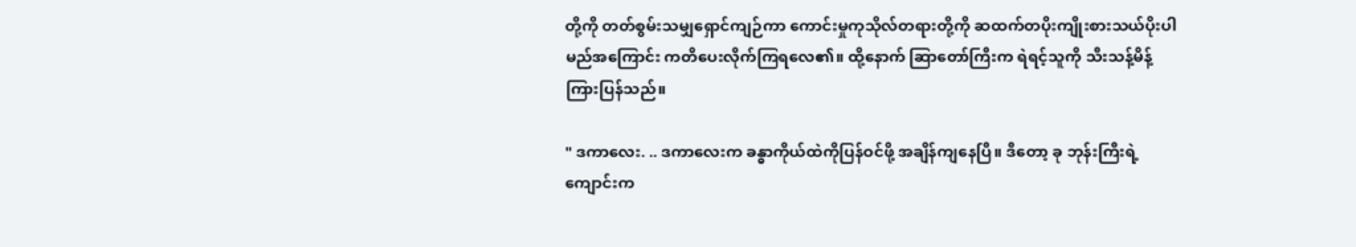တို့ကို တတ်စွမ်းသမျှရှောင်ကျဉ်ကာ ကောင်းမှုကုသိုလ်တရားတို့ကို ဆထက်တပိုးကျိုးစားသယ်ပိုးပါမည်အကြောင်း ကတိပေးလိုက်ကြရလေ၏။ ထို့နောက် ဆြာတော်ကြီးက ရဲရင့်သူကို သီးသန့်မိန့်ကြားပြန်သည်။

" ဒကာလေး. .. ဒကာလေးက ခန္ဓာကိုယ်ထဲကိုပြန်ဝင်ဖို့ အချိန်ကျနေပြီ။ ဒီတော့ ခု ဘုန်းကြီးရဲ့ကျောင်းက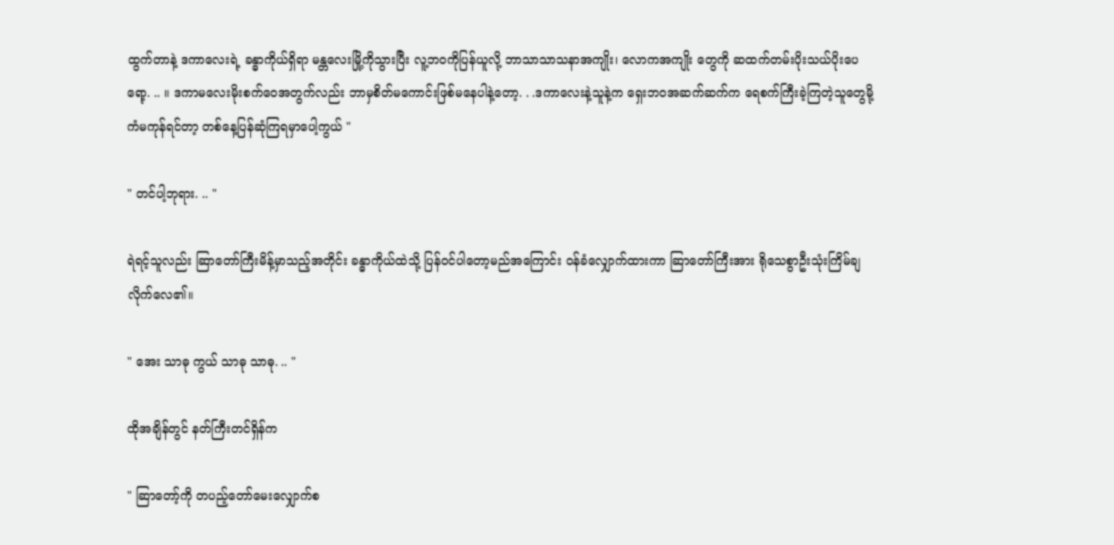ထွက်တာနဲ့ ဒကာလေးရဲ့ ခန္ဓာကိုယ်ရှိရာ မန္တလေးမြို့ကိုသွားပြီး လူ့ဘဝကိုပြန်ယူလို့ ဘာသာသာသနာအကျိုး၊ လောကအကျိုး တွေကို ဆထက်တမ်းပိုးသယ်ပိုးပေရော့. .. ။ ဒကာမလေးမိုးစက်ဝေအတွက်လည်း ဘာမှစိတ်မကောင်းဖြစ်မနေပါနဲ့တော့. . .ဒကာလေးနဲ့သူနဲ့က ရှေးဘဝအဆက်ဆက်က ရေစက်ကြီးခဲ့ကြတဲ့သူတွေမို့ ကံမကုန်ရင်တာ့ တစ်နေ့ပြန်ဆုံကြရမှာပေါ့ကွယ် "

" တင်ပါ့ဘုရား. .. "

ရဲရင့်သူလည်း ဆြာတော်ကြီးမိန့်မှာသည့်အတိုင်း ခန္ဓာကိုယ်ထဲသို့ ပြန်ဝင်ပါတော့မည်အကြောင်း ဝန်ခံလျှောက်ထားကာ ဆြာတော်ကြီးအား ရိုသေစွာဦးသုံးကြိမ်ချလိုက်လေ၏။

" အေး သာဓု ကွယ် သာဓု သာဓု. .. "

ထိုအချိန်တွင် နတ်ကြီးတင်ရှိန်က

" ဆြာတော့်ကို တပည့်တော်မေးလျှောက်စ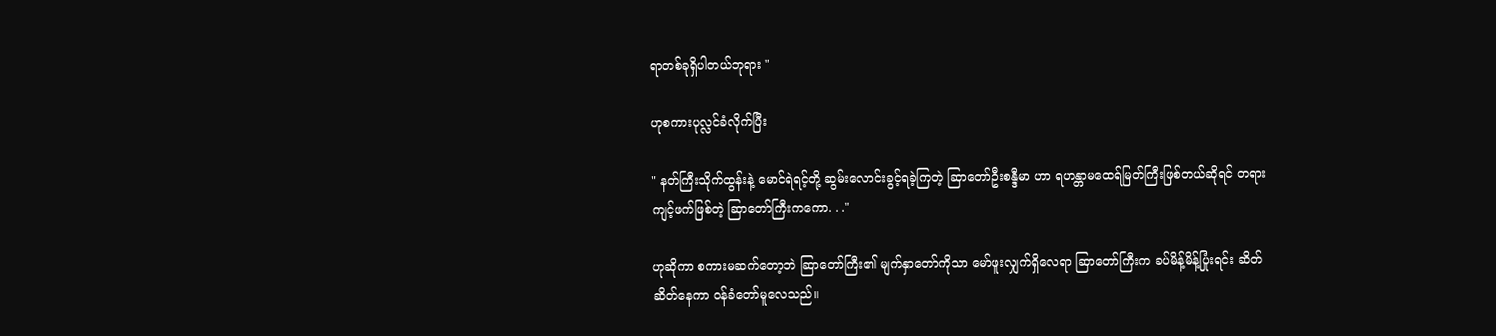ရာတစ်ခုရှိပါတယ်ဘုရား "

ဟုစကားပုလ္လင်ခံလိုက်ပြီး

" နတ်ကြီးသိုက်ထွန်းနဲ့ မောင်ရဲရင့်တို့ ဆွမ်းလောင်းခွင့်ရခဲ့ကြတဲ့ ဆြာတော်ဦးစန္ဒီမာ ဟာ ရဟန္တာမထေရ်မြတ်ကြီးဖြစ်တယ်ဆိုရင် တရားကျင့်ဖက်ဖြစ်တဲ့ ဆြာတော်ကြီးကကော. . ."

ဟုဆိုကာ စကားမဆက်တော့ဘဲ ဆြာတော်ကြီး၏ မျက်နှာတော်ကိုသာ မော်ဖူးလျှက်ရှိလေရာ ဆြာတော်ကြီးက ခပ်မိန့်မိန့်ပြုံးရင်း ဆိတ်ဆိတ်နေကာ ဝန်ခံတော်မူလေသည်။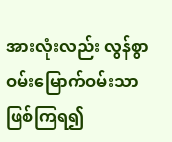အားလုံးလည်း လွန်စွာဝမ်းမြောက်ဝမ်းသာဖြစ်ကြရ၍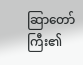ဆြာတော်ကြီး၏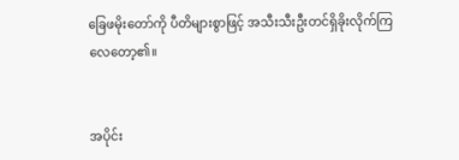ခြေဖမိုးတော်ကို ပီတိများစွာဖြင့် အသီးသီးဦးတင်ရှိခိုးလိုက်ကြလေတော့၏။


အပိုင်း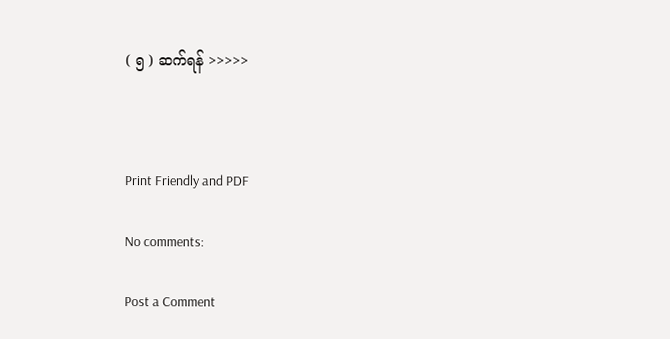( ၅ ) ဆက်ရန် >>>>>



Print Friendly and PDF

No comments:

Post a Comment